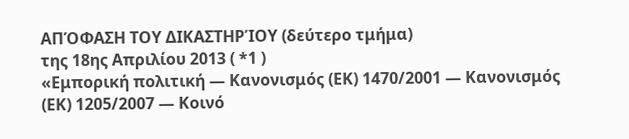ΑΠΌΦΑΣΗ ΤΟΥ ΔΙΚΑΣΤΗΡΊΟΥ (δεύτερο τμήμα)
της 18ης Απριλίου 2013 ( *1 )
«Εμπορική πολιτική — Κανονισμός (ΕΚ) 1470/2001 — Κανονισμός (ΕΚ) 1205/2007 — Κοινό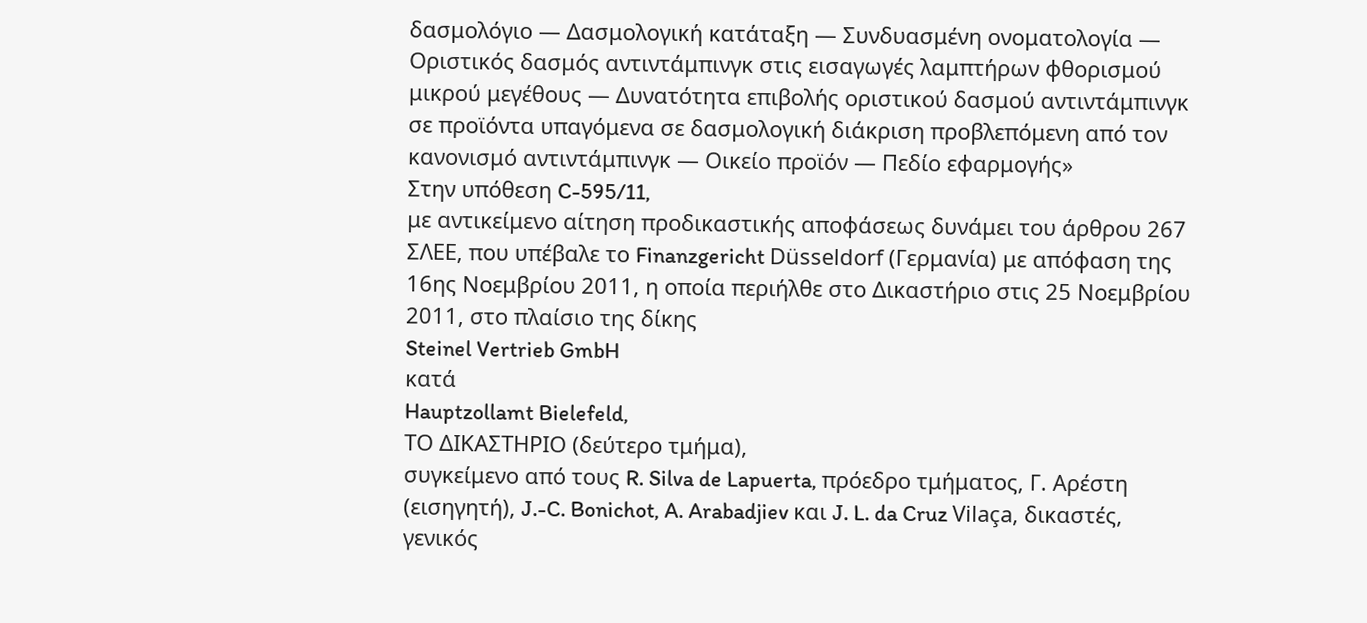δασμολόγιο — Δασμολογική κατάταξη — Συνδυασμένη ονοματολογία — Οριστικός δασμός αντιντάμπινγκ στις εισαγωγές λαμπτήρων φθορισμού μικρού μεγέθους — Δυνατότητα επιβολής οριστικού δασμού αντιντάμπινγκ σε προϊόντα υπαγόμενα σε δασμολογική διάκριση προβλεπόμενη από τον κανονισμό αντιντάμπινγκ — Οικείο προϊόν — Πεδίο εφαρμογής»
Στην υπόθεση C-595/11,
με αντικείμενο αίτηση προδικαστικής αποφάσεως δυνάμει του άρθρου 267 ΣΛΕΕ, που υπέβαλε το Finanzgericht Düsseldorf (Γερμανία) με απόφαση της 16ης Νοεμβρίου 2011, η οποία περιήλθε στο Δικαστήριο στις 25 Νοεμβρίου 2011, στο πλαίσιο της δίκης
Steinel Vertrieb GmbH
κατά
Hauptzollamt Bielefeld,
ΤΟ ΔΙΚΑΣΤΗΡΙΟ (δεύτερο τμήμα),
συγκείμενο από τους R. Silva de Lapuerta, πρόεδρο τμήματος, Γ. Αρέστη (εισηγητή), J.-C. Bonichot, A. Arabadjiev και J. L. da Cruz Vilaça, δικαστές,
γενικός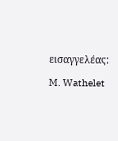εισαγγελέας: M. Wathelet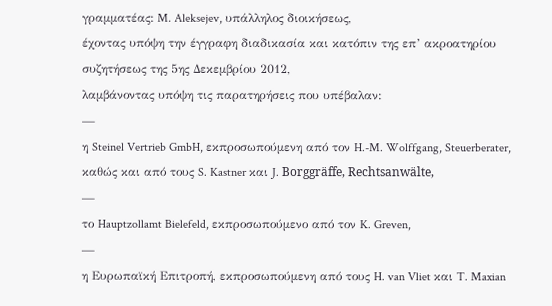γραμματέας: M. Aleksejev, υπάλληλος διοικήσεως,
έχοντας υπόψη την έγγραφη διαδικασία και κατόπιν της επ’ ακροατηρίου συζητήσεως της 5ης Δεκεμβρίου 2012,
λαμβάνοντας υπόψη τις παρατηρήσεις που υπέβαλαν:
—
η Steinel Vertrieb GmbH, εκπροσωπούμενη από τον H.-M. Wolffgang, Steuerberater, καθώς και από τους S. Kastner και J. Borggräffe, Rechtsanwälte,
—
το Hauptzollamt Bielefeld, εκπροσωπούμενο από τον K. Greven,
—
η Ευρωπαϊκή Επιτροπή, εκπροσωπούμενη από τους H. van Vliet και T. Maxian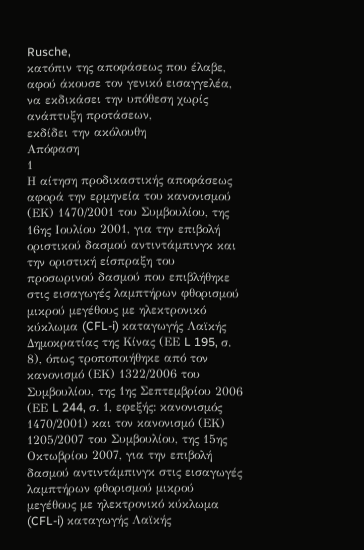Rusche,
κατόπιν της αποφάσεως που έλαβε, αφού άκουσε τον γενικό εισαγγελέα, να εκδικάσει την υπόθεση χωρίς ανάπτυξη προτάσεων,
εκδίδει την ακόλουθη
Απόφαση
1
Η αίτηση προδικαστικής αποφάσεως αφορά την ερμηνεία του κανονισμού (ΕΚ) 1470/2001 του Συμβουλίου, της 16ης Ιουλίου 2001, για την επιβολή οριστικού δασμού αντιντάμπινγκ και την οριστική είσπραξη του προσωρινού δασμού που επιβλήθηκε στις εισαγωγές λαμπτήρων φθορισμού μικρού μεγέθους με ηλεκτρονικό κύκλωμα (CFL-i) καταγωγής Λαϊκής Δημοκρατίας της Κίνας (ΕΕ L 195, σ. 8), όπως τροποποιήθηκε από τον κανονισμό (ΕΚ) 1322/2006 του Συμβουλίου, της 1ης Σεπτεμβρίου 2006 (ΕΕ L 244, σ. 1, εφεξής: κανονισμός 1470/2001) και τον κανονισμό (ΕΚ) 1205/2007 του Συμβουλίου, της 15ης Οκτωβρίου 2007, για την επιβολή δασμού αντιντάμπινγκ στις εισαγωγές λαμπτήρων φθορισμού μικρού μεγέθους με ηλεκτρονικό κύκλωμα (CFL-i) καταγωγής Λαϊκής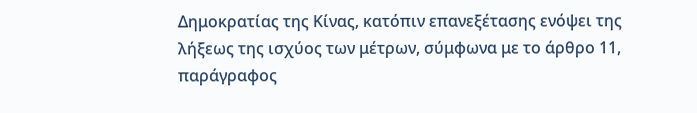Δημοκρατίας της Κίνας, κατόπιν επανεξέτασης ενόψει της λήξεως της ισχύος των μέτρων, σύμφωνα με το άρθρο 11, παράγραφος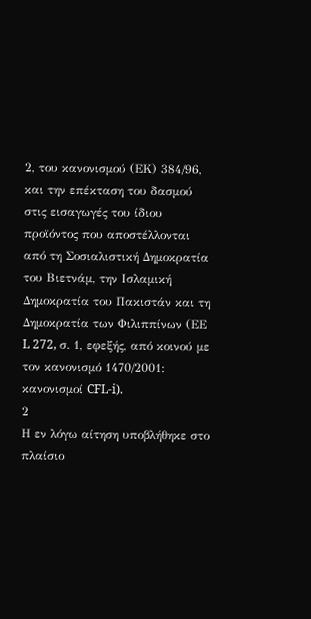2, του κανονισμού (ΕΚ) 384/96, και την επέκταση του δασμού στις εισαγωγές του ίδιου προϊόντος που αποστέλλονται από τη Σοσιαλιστική Δημοκρατία του Βιετνάμ, την Ισλαμική Δημοκρατία του Πακιστάν και τη Δημοκρατία των Φιλιππίνων (ΕΕ L 272, σ. 1, εφεξής, από κοινού με τον κανονισμό 1470/2001: κανονισμοί CFL-i).
2
Η εν λόγω αίτηση υποβλήθηκε στο πλαίσιο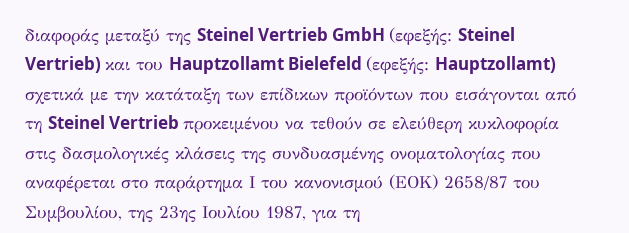διαφοράς μεταξύ της Steinel Vertrieb GmbH (εφεξής: Steinel Vertrieb) και του Hauptzollamt Bielefeld (εφεξής: Hauptzollamt) σχετικά με την κατάταξη των επίδικων προϊόντων που εισάγονται από τη Steinel Vertrieb προκειμένου να τεθούν σε ελεύθερη κυκλοφορία στις δασμολογικές κλάσεις της συνδυασμένης ονοματολογίας που αναφέρεται στο παράρτημα Ι του κανονισμού (ΕΟΚ) 2658/87 του Συμβουλίου, της 23ης Ιουλίου 1987, για τη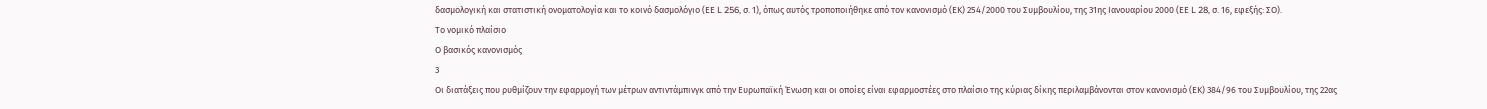δασμολογική και στατιστική ονοματολογία και το κοινό δασμολόγιο (ΕΕ L 256, σ. 1), όπως αυτός τροποποιήθηκε από τον κανονισμό (ΕΚ) 254/2000 του Συμβουλίου, της 31ης Ιανουαρίου 2000 (ΕΕ L 28, σ. 16, εφεξής: ΣΟ).
Το νομικό πλαίσιο
Ο βασικός κανονισμός
3
Οι διατάξεις που ρυθμίζουν την εφαρμογή των μέτρων αντιντάμπινγκ από την Ευρωπαϊκή Ένωση και οι οποίες είναι εφαρμοστέες στο πλαίσιο της κύριας δίκης περιλαμβάνονται στον κανονισμό (ΕΚ) 384/96 του Συμβουλίου, της 22ας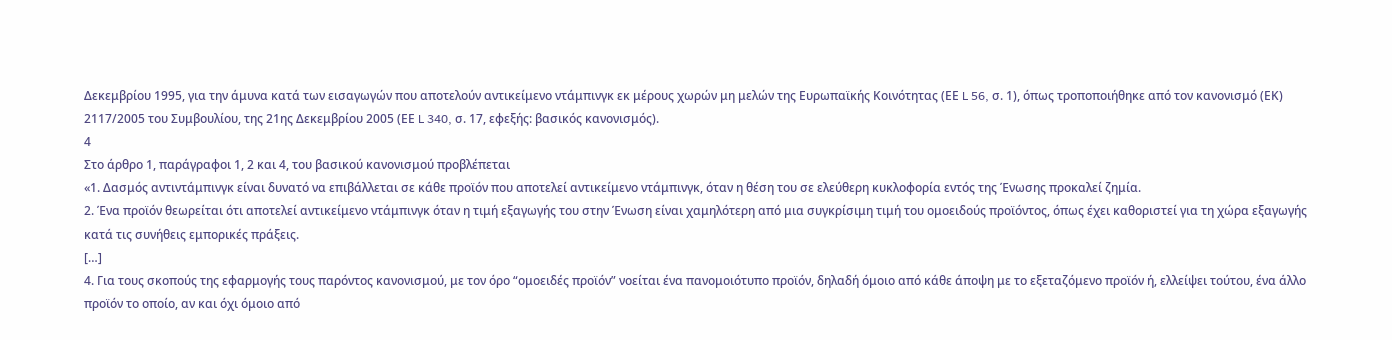Δεκεμβρίου 1995, για την άμυνα κατά των εισαγωγών που αποτελούν αντικείμενο ντάμπινγκ εκ μέρους χωρών μη μελών της Ευρωπαϊκής Κοινότητας (ΕΕ L 56, σ. 1), όπως τροποποιήθηκε από τον κανονισμό (ΕΚ) 2117/2005 του Συμβουλίου, της 21ης Δεκεμβρίου 2005 (ΕΕ L 340, σ. 17, εφεξής: βασικός κανονισμός).
4
Στο άρθρο 1, παράγραφοι 1, 2 και 4, του βασικού κανονισμού προβλέπεται
«1. Δασμός αντιντάμπινγκ είναι δυνατό να επιβάλλεται σε κάθε προϊόν που αποτελεί αντικείμενο ντάμπινγκ, όταν η θέση του σε ελεύθερη κυκλοφορία εντός της Ένωσης προκαλεί ζημία.
2. Ένα προϊόν θεωρείται ότι αποτελεί αντικείμενο ντάμπινγκ όταν η τιμή εξαγωγής του στην Ένωση είναι χαμηλότερη από μια συγκρίσιμη τιμή του ομοειδούς προϊόντος, όπως έχει καθοριστεί για τη χώρα εξαγωγής κατά τις συνήθεις εμπορικές πράξεις.
[…]
4. Για τους σκοπούς της εφαρμογής τους παρόντος κανονισμού, με τον όρο “ομοειδές προϊόν” νοείται ένα πανομοιότυπο προϊόν, δηλαδή όμοιο από κάθε άποψη με το εξεταζόμενο προϊόν ή, ελλείψει τούτου, ένα άλλο προϊόν το οποίο, αν και όχι όμοιο από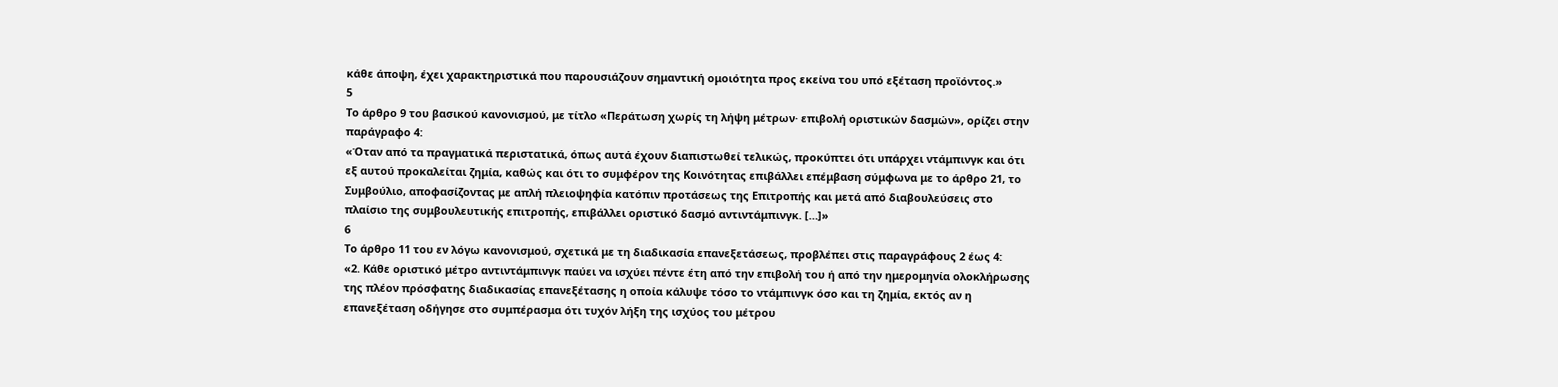κάθε άποψη, έχει χαρακτηριστικά που παρουσιάζουν σημαντική ομοιότητα προς εκείνα του υπό εξέταση προϊόντος.»
5
Το άρθρο 9 του βασικού κανονισμού, με τίτλο «Περάτωση χωρίς τη λήψη μέτρων· επιβολή οριστικών δασμών», ορίζει στην παράγραφο 4:
«Όταν από τα πραγματικά περιστατικά, όπως αυτά έχουν διαπιστωθεί τελικώς, προκύπτει ότι υπάρχει ντάμπινγκ και ότι εξ αυτού προκαλείται ζημία, καθώς και ότι το συμφέρον της Κοινότητας επιβάλλει επέμβαση σύμφωνα με το άρθρο 21, το Συμβούλιο, αποφασίζοντας με απλή πλειοψηφία κατόπιν προτάσεως της Επιτροπής και μετά από διαβουλεύσεις στο πλαίσιο της συμβουλευτικής επιτροπής, επιβάλλει οριστικό δασμό αντιντάμπινγκ. […]»
6
Το άρθρο 11 του εν λόγω κανονισμού, σχετικά με τη διαδικασία επανεξετάσεως, προβλέπει στις παραγράφους 2 έως 4:
«2. Κάθε οριστικό μέτρο αντιντάμπινγκ παύει να ισχύει πέντε έτη από την επιβολή του ή από την ημερομηνία ολοκλήρωσης της πλέον πρόσφατης διαδικασίας επανεξέτασης η οποία κάλυψε τόσο το ντάμπινγκ όσο και τη ζημία, εκτός αν η επανεξέταση οδήγησε στο συμπέρασμα ότι τυχόν λήξη της ισχύος του μέτρου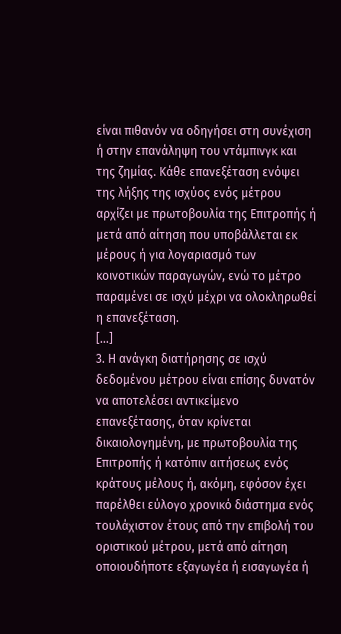είναι πιθανόν να οδηγήσει στη συνέχιση ή στην επανάληψη του ντάμπινγκ και της ζημίας. Κάθε επανεξέταση ενόψει της λήξης της ισχύος ενός μέτρου αρχίζει με πρωτοβουλία της Επιτροπής ή μετά από αίτηση που υποβάλλεται εκ μέρους ή για λογαριασμό των κοινοτικών παραγωγών, ενώ το μέτρο παραμένει σε ισχύ μέχρι να ολοκληρωθεί η επανεξέταση.
[…]
3. Η ανάγκη διατήρησης σε ισχύ δεδομένου μέτρου είναι επίσης δυνατόν να αποτελέσει αντικείμενο επανεξέτασης, όταν κρίνεται δικαιολογημένη, με πρωτοβουλία της Επιτροπής ή κατόπιν αιτήσεως ενός κράτους μέλους ή, ακόμη, εφόσον έχει παρέλθει εύλογο χρονικό διάστημα ενός τουλάχιστον έτους από την επιβολή του οριστικού μέτρου, μετά από αίτηση οποιουδήποτε εξαγωγέα ή εισαγωγέα ή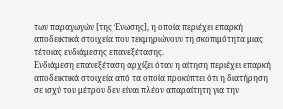των παραγωγών [της Ένωσης], η οποία περιέχει επαρκή αποδεικτικά στοιχεία που τεκμηριώνουν τη σκοπιμότητα μιας τέτοιας ενδιάμεσης επανεξέτασης.
Ενδιάμεση επανεξέταση αρχίζει όταν η αίτηση περιέχει επαρκή αποδεικτικά στοιχεία από τα οποία προκύπτει ότι η διατήρηση σε ισχύ του μέτρου δεν είναι πλέον απαραίτητη για την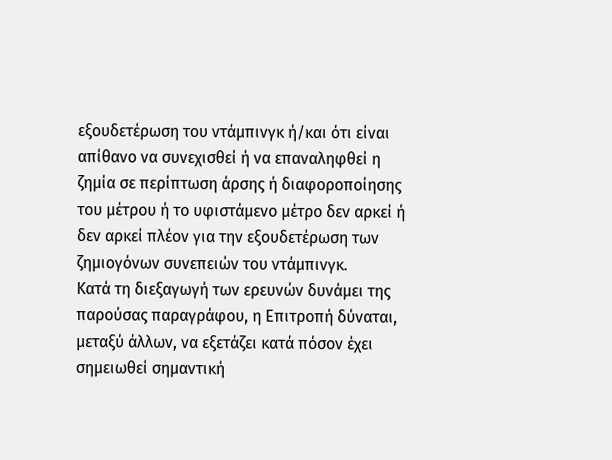εξουδετέρωση του ντάμπινγκ ή/και ότι είναι απίθανο να συνεχισθεί ή να επαναληφθεί η ζημία σε περίπτωση άρσης ή διαφοροποίησης του μέτρου ή το υφιστάμενο μέτρο δεν αρκεί ή δεν αρκεί πλέον για την εξουδετέρωση των ζημιογόνων συνεπειών του ντάμπινγκ.
Κατά τη διεξαγωγή των ερευνών δυνάμει της παρούσας παραγράφου, η Επιτροπή δύναται, μεταξύ άλλων, να εξετάζει κατά πόσον έχει σημειωθεί σημαντική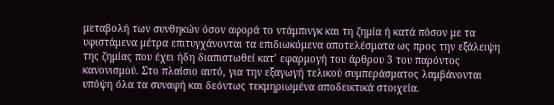μεταβολή των συνθηκών όσον αφορά το ντάμπινγκ και τη ζημία ή κατά πόσον με τα υφιστάμενα μέτρα επιτυγχάνονται τα επιδιωκόμενα αποτελέσματα ως προς την εξάλειψη της ζημίας που έχει ήδη διαπιστωθεί κατ’ εφαρμογή του άρθρου 3 του παρόντος κανονισμού. Στο πλαίσιο αυτό, για την εξαγωγή τελικού συμπεράσματος λαμβάνονται υπόψη όλα τα συναφή και δεόντως τεκμηριωμένα αποδεικτικά στοιχεία.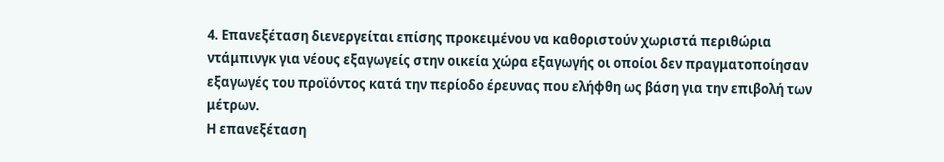4. Επανεξέταση διενεργείται επίσης προκειμένου να καθοριστούν χωριστά περιθώρια ντάμπινγκ για νέους εξαγωγείς στην οικεία χώρα εξαγωγής οι οποίοι δεν πραγματοποίησαν εξαγωγές του προϊόντος κατά την περίοδο έρευνας που ελήφθη ως βάση για την επιβολή των μέτρων.
Η επανεξέταση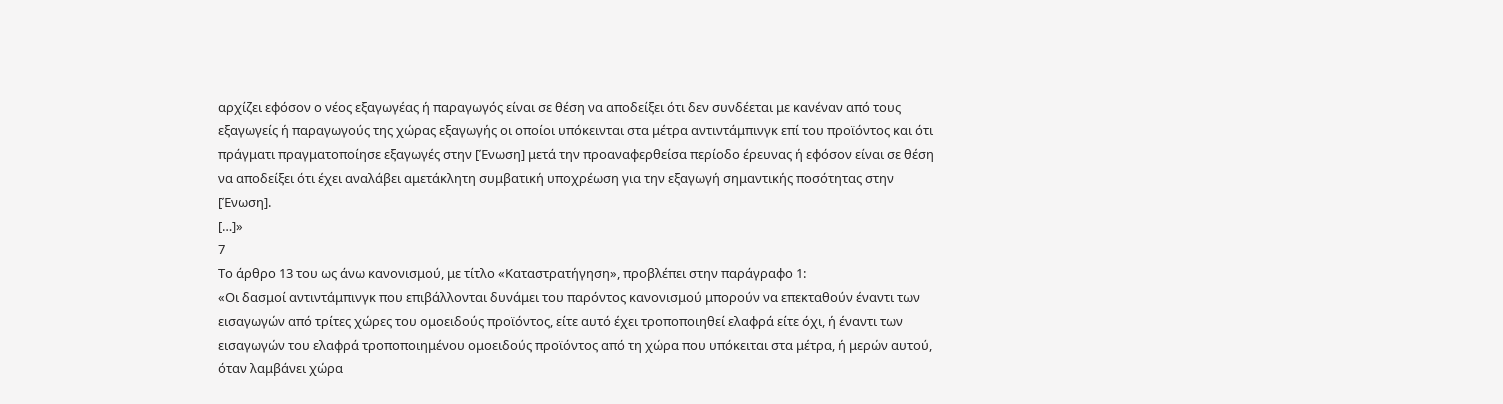αρχίζει εφόσον ο νέος εξαγωγέας ή παραγωγός είναι σε θέση να αποδείξει ότι δεν συνδέεται με κανέναν από τους εξαγωγείς ή παραγωγούς της χώρας εξαγωγής οι οποίοι υπόκεινται στα μέτρα αντιντάμπινγκ επί του προϊόντος και ότι πράγματι πραγματοποίησε εξαγωγές στην [Ένωση] μετά την προαναφερθείσα περίοδο έρευνας ή εφόσον είναι σε θέση να αποδείξει ότι έχει αναλάβει αμετάκλητη συμβατική υποχρέωση για την εξαγωγή σημαντικής ποσότητας στην [Ένωση].
[…]»
7
Το άρθρο 13 του ως άνω κανονισμού, με τίτλο «Καταστρατήγηση», προβλέπει στην παράγραφο 1:
«Οι δασμοί αντιντάμπινγκ που επιβάλλονται δυνάμει του παρόντος κανονισμού μπορούν να επεκταθούν έναντι των εισαγωγών από τρίτες χώρες του ομοειδούς προϊόντος, είτε αυτό έχει τροποποιηθεί ελαφρά είτε όχι, ή έναντι των εισαγωγών του ελαφρά τροποποιημένου ομοειδούς προϊόντος από τη χώρα που υπόκειται στα μέτρα, ή μερών αυτού, όταν λαμβάνει χώρα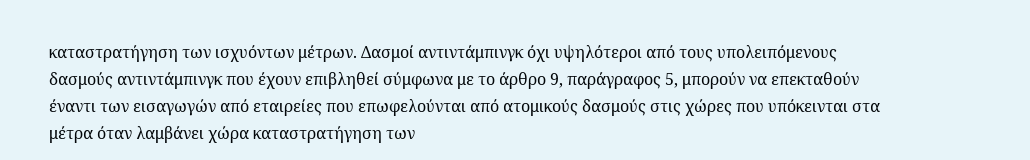καταστρατήγηση των ισχυόντων μέτρων. Δασμοί αντιντάμπινγκ όχι υψηλότεροι από τους υπολειπόμενους δασμούς αντιντάμπινγκ που έχουν επιβληθεί σύμφωνα με το άρθρο 9, παράγραφος 5, μπορούν να επεκταθούν έναντι των εισαγωγών από εταιρείες που επωφελούνται από ατομικούς δασμούς στις χώρες που υπόκεινται στα μέτρα όταν λαμβάνει χώρα καταστρατήγηση των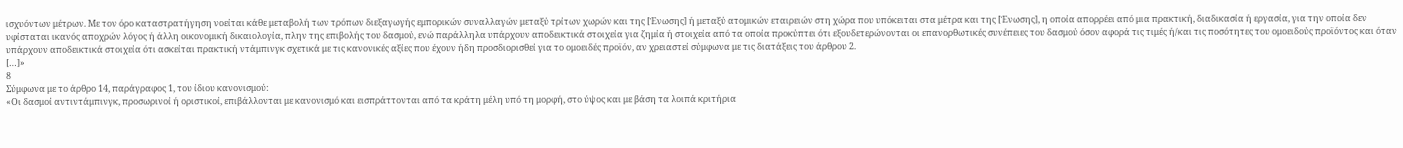ισχυόντων μέτρων. Με τον όρο καταστρατήγηση νοείται κάθε μεταβολή των τρόπων διεξαγωγής εμπορικών συναλλαγών μεταξύ τρίτων χωρών και της [Ένωσης] ή μεταξύ ατομικών εταιρειών στη χώρα που υπόκειται στα μέτρα και της [Ένωσης], η οποία απορρέει από μια πρακτική, διαδικασία ή εργασία, για την οποία δεν υφίσταται ικανός αποχρών λόγος ή άλλη οικονομική δικαιολογία, πλην της επιβολής του δασμού, ενώ παράλληλα υπάρχουν αποδεικτικά στοιχεία για ζημία ή στοιχεία από τα οποία προκύπτει ότι εξουδετερώνονται οι επανορθωτικές συνέπειες του δασμού όσον αφορά τις τιμές ή/και τις ποσότητες του ομοειδούς προϊόντος και όταν υπάρχουν αποδεικτικά στοιχεία ότι ασκείται πρακτική ντάμπινγκ σχετικά με τις κανονικές αξίες που έχουν ήδη προσδιορισθεί για το ομοειδές προϊόν, αν χρειαστεί σύμφωνα με τις διατάξεις του άρθρου 2.
[…]»
8
Σύμφωνα με το άρθρο 14, παράγραφος 1, του ίδιου κανονισμού:
«Οι δασμοί αντιντάμπινγκ, προσωρινοί ή οριστικοί, επιβάλλονται με κανονισμό και εισπράττονται από τα κράτη μέλη υπό τη μορφή, στο ύψος και με βάση τα λοιπά κριτήρια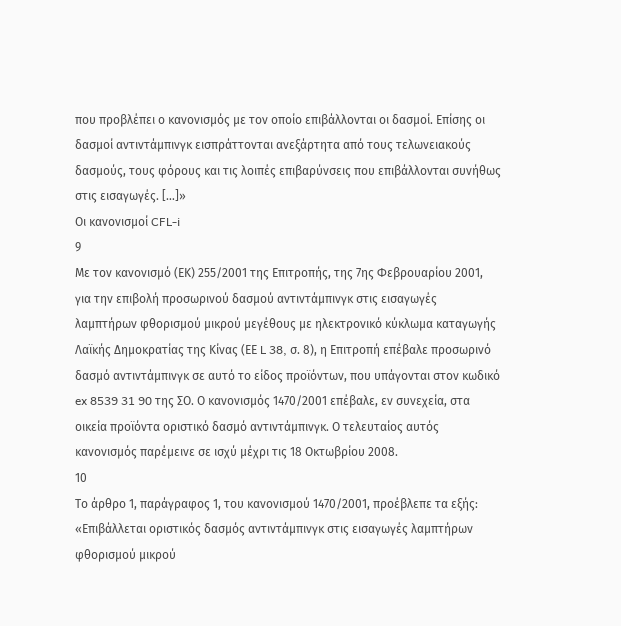που προβλέπει ο κανονισμός με τον οποίο επιβάλλονται οι δασμοί. Επίσης οι δασμοί αντιντάμπινγκ εισπράττονται ανεξάρτητα από τους τελωνειακούς δασμούς, τους φόρους και τις λοιπές επιβαρύνσεις που επιβάλλονται συνήθως στις εισαγωγές. […]»
Οι κανονισμοί CFL-i
9
Με τον κανονισμό (ΕΚ) 255/2001 της Επιτροπής, της 7ης Φεβρουαρίου 2001, για την επιβολή προσωρινού δασμού αντιντάμπινγκ στις εισαγωγές λαμπτήρων φθορισμού μικρού μεγέθους με ηλεκτρονικό κύκλωμα καταγωγής Λαϊκής Δημοκρατίας της Κίνας (ΕΕ L 38, σ. 8), η Επιτροπή επέβαλε προσωρινό δασμό αντιντάμπινγκ σε αυτό το είδος προϊόντων, που υπάγονται στον κωδικό ex 8539 31 90 της ΣΟ. Ο κανονισμός 1470/2001 επέβαλε, εν συνεχεία, στα οικεία προϊόντα οριστικό δασμό αντιντάμπινγκ. Ο τελευταίος αυτός κανονισμός παρέμεινε σε ισχύ μέχρι τις 18 Οκτωβρίου 2008.
10
Το άρθρο 1, παράγραφος 1, του κανονισμού 1470/2001, προέβλεπε τα εξής:
«Επιβάλλεται οριστικός δασμός αντιντάμπινγκ στις εισαγωγές λαμπτήρων φθορισμού μικρού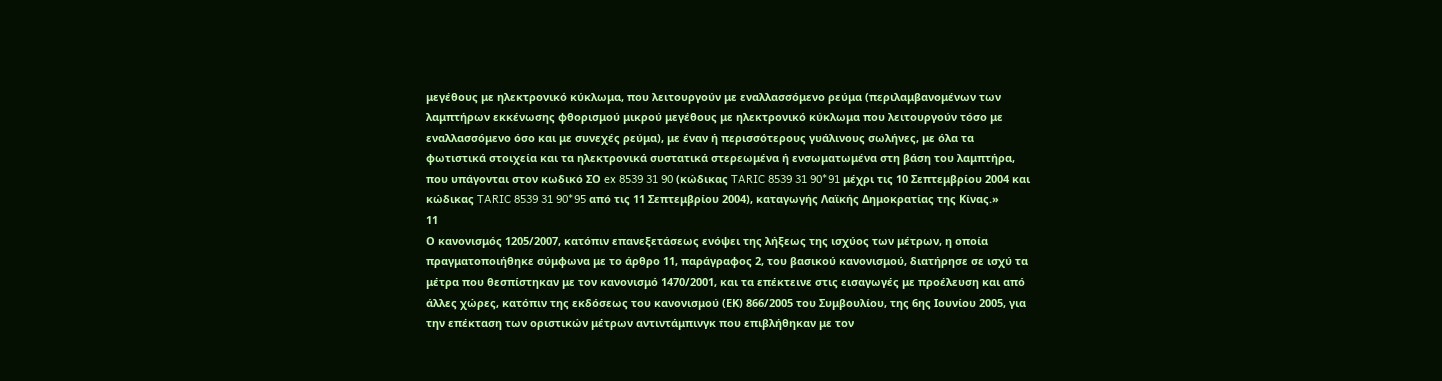μεγέθους με ηλεκτρονικό κύκλωμα, που λειτουργούν με εναλλασσόμενο ρεύμα (περιλαμβανομένων των λαμπτήρων εκκένωσης φθορισμού μικρού μεγέθους με ηλεκτρονικό κύκλωμα που λειτουργούν τόσο με εναλλασσόμενο όσο και με συνεχές ρεύμα), με έναν ή περισσότερους γυάλινους σωλήνες, με όλα τα φωτιστικά στοιχεία και τα ηλεκτρονικά συστατικά στερεωμένα ή ενσωματωμένα στη βάση του λαμπτήρα, που υπάγονται στον κωδικό ΣΟ ex 8539 31 90 (κώδικας TARIC 8539 31 90*91 μέχρι τις 10 Σεπτεμβρίου 2004 και κώδικας TARIC 8539 31 90*95 από τις 11 Σεπτεμβρίου 2004), καταγωγής Λαϊκής Δημοκρατίας της Κίνας.»
11
Ο κανονισμός 1205/2007, κατόπιν επανεξετάσεως ενόψει της λήξεως της ισχύος των μέτρων, η οποία πραγματοποιήθηκε σύμφωνα με το άρθρο 11, παράγραφος 2, του βασικού κανονισμού, διατήρησε σε ισχύ τα μέτρα που θεσπίστηκαν με τον κανονισμό 1470/2001, και τα επέκτεινε στις εισαγωγές με προέλευση και από άλλες χώρες, κατόπιν της εκδόσεως του κανονισμού (ΕΚ) 866/2005 του Συμβουλίου, της 6ης Ιουνίου 2005, για την επέκταση των οριστικών μέτρων αντιντάμπινγκ που επιβλήθηκαν με τον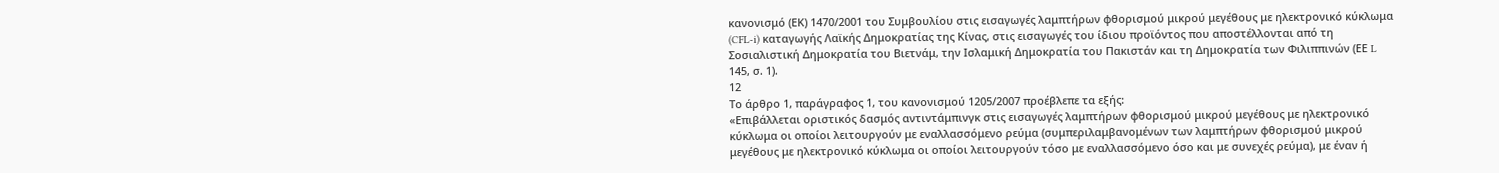κανονισμό (ΕΚ) 1470/2001 του Συμβουλίου στις εισαγωγές λαμπτήρων φθορισμού μικρού μεγέθους με ηλεκτρονικό κύκλωμα (CFL-i) καταγωγής Λαϊκής Δημοκρατίας της Κίνας, στις εισαγωγές του ίδιου προϊόντος που αποστέλλονται από τη Σοσιαλιστική Δημοκρατία του Βιετνάμ, την Ισλαμική Δημοκρατία του Πακιστάν και τη Δημοκρατία των Φιλιππινών (ΕΕ L 145, σ. 1).
12
Το άρθρο 1, παράγραφος 1, του κανονισμού 1205/2007 προέβλεπε τα εξής:
«Επιβάλλεται οριστικός δασμός αντιντάμπινγκ στις εισαγωγές λαμπτήρων φθορισμού μικρού μεγέθους με ηλεκτρονικό κύκλωμα οι οποίοι λειτουργούν με εναλλασσόμενο ρεύμα (συμπεριλαμβανομένων των λαμπτήρων φθορισμού μικρού μεγέθους με ηλεκτρονικό κύκλωμα οι οποίοι λειτουργούν τόσο με εναλλασσόμενο όσο και με συνεχές ρεύμα), με έναν ή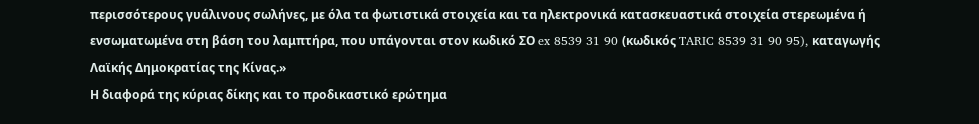περισσότερους γυάλινους σωλήνες, με όλα τα φωτιστικά στοιχεία και τα ηλεκτρονικά κατασκευαστικά στοιχεία στερεωμένα ή ενσωματωμένα στη βάση του λαμπτήρα, που υπάγονται στον κωδικό ΣΟ ex 8539 31 90 (κωδικός TARIC 8539 31 90 95), καταγωγής Λαϊκής Δημοκρατίας της Κίνας.»
Η διαφορά της κύριας δίκης και το προδικαστικό ερώτημα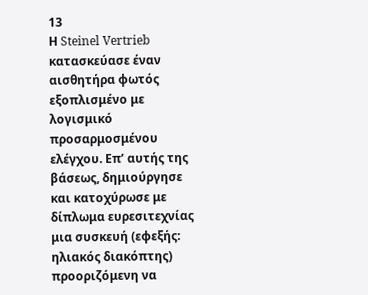13
Η Steinel Vertrieb κατασκεύασε έναν αισθητήρα φωτός εξοπλισμένο με λογισμικό προσαρμοσμένου ελέγχου. Επ’ αυτής της βάσεως, δημιούργησε και κατοχύρωσε με δίπλωμα ευρεσιτεχνίας μια συσκευή (εφεξής: ηλιακός διακόπτης) προοριζόμενη να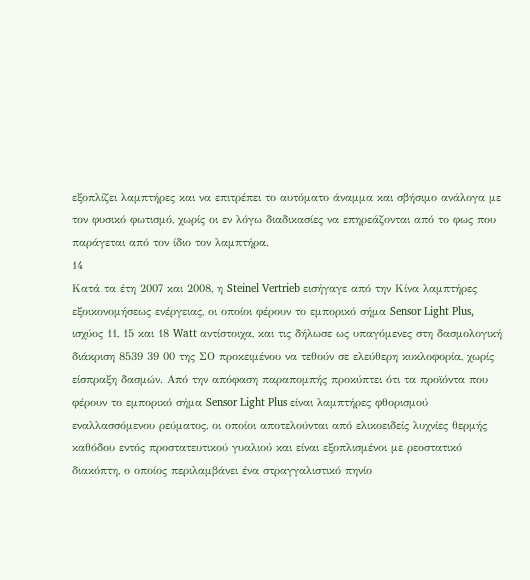εξοπλίζει λαμπτήρες και να επιτρέπει το αυτόματο άναμμα και σβήσιμο ανάλογα με τον φυσικό φωτισμό, χωρίς οι εν λόγω διαδικασίες να επηρεάζονται από το φως που παράγεται από τον ίδιο τον λαμπτήρα.
14
Κατά τα έτη 2007 και 2008, η Steinel Vertrieb εισήγαγε από την Κίνα λαμπτήρες εξοικονομήσεως ενέργειας, οι οποίοι φέρουν το εμπορικό σήμα Sensor Light Plus, ισχύος 11, 15 και 18 Watt αντίστοιχα, και τις δήλωσε ως υπαγόμενες στη δασμολογική διάκριση 8539 39 00 της ΣΟ προκειμένου να τεθούν σε ελεύθερη κυκλοφορία, χωρίς είσπραξη δασμών. Από την απόφαση παραπομπής προκύπτει ότι τα προϊόντα που φέρουν το εμπορικό σήμα Sensor Light Plus είναι λαμπτήρες φθορισμού εναλλασσόμενου ρεύματος, οι οποίοι αποτελούνται από ελικοειδείς λυχνίες θερμής καθόδου εντός προστατευτικού γυαλιού και είναι εξοπλισμένοι με ρεοστατικό διακόπτη, ο οποίος περιλαμβάνει ένα στραγγαλιστικό πηνίο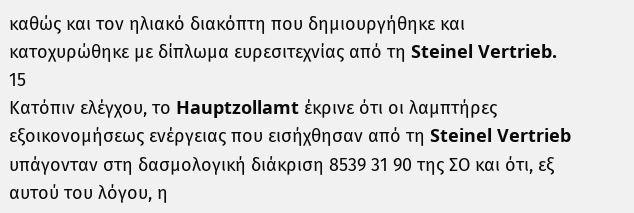καθώς και τον ηλιακό διακόπτη που δημιουργήθηκε και κατοχυρώθηκε με δίπλωμα ευρεσιτεχνίας από τη Steinel Vertrieb.
15
Κατόπιν ελέγχου, το Hauptzollamt έκρινε ότι οι λαμπτήρες εξοικονομήσεως ενέργειας που εισήχθησαν από τη Steinel Vertrieb υπάγονταν στη δασμολογική διάκριση 8539 31 90 της ΣΟ και ότι, εξ αυτού του λόγου, η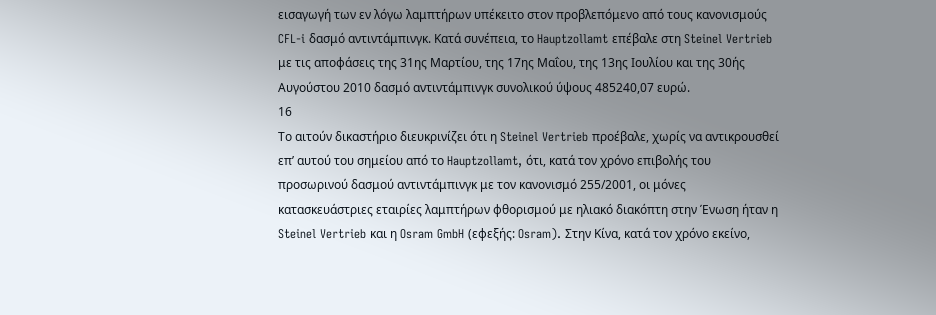εισαγωγή των εν λόγω λαμπτήρων υπέκειτο στον προβλεπόμενο από τους κανονισμούς CFL-i δασμό αντιντάμπινγκ. Κατά συνέπεια, το Hauptzollamt επέβαλε στη Steinel Vertrieb με τις αποφάσεις της 31ης Μαρτίου, της 17ης Μαΐου, της 13ης Ιουλίου και της 30ής Αυγούστου 2010 δασμό αντιντάμπινγκ συνολικού ύψους 485240,07 ευρώ.
16
Το αιτούν δικαστήριο διευκρινίζει ότι η Steinel Vertrieb προέβαλε, χωρίς να αντικρουσθεί επ’ αυτού του σημείου από το Hauptzollamt, ότι, κατά τον χρόνο επιβολής του προσωρινού δασμού αντιντάμπινγκ με τον κανονισμό 255/2001, οι μόνες κατασκευάστριες εταιρίες λαμπτήρων φθορισμού με ηλιακό διακόπτη στην Ένωση ήταν η Steinel Vertrieb και η Osram GmbH (εφεξής: Osram). Στην Κίνα, κατά τον χρόνο εκείνο,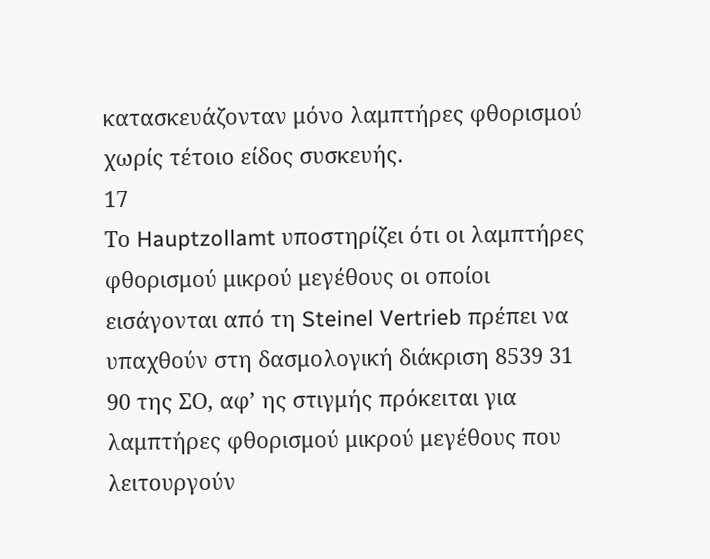κατασκευάζονταν μόνο λαμπτήρες φθορισμού χωρίς τέτοιο είδος συσκευής.
17
Το Hauptzollamt υποστηρίζει ότι οι λαμπτήρες φθορισμού μικρού μεγέθους οι οποίοι εισάγονται από τη Steinel Vertrieb πρέπει να υπαχθούν στη δασμολογική διάκριση 8539 31 90 της ΣΟ, αφ’ ης στιγμής πρόκειται για λαμπτήρες φθορισμού μικρού μεγέθους που λειτουργούν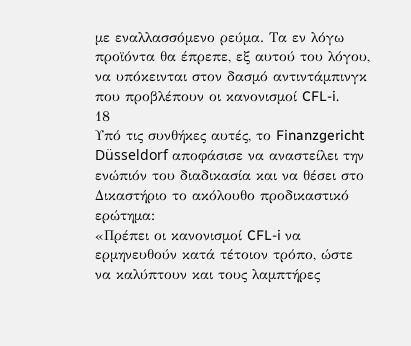με εναλλασσόμενο ρεύμα. Τα εν λόγω προϊόντα θα έπρεπε, εξ αυτού του λόγου, να υπόκεινται στον δασμό αντιντάμπινγκ που προβλέπουν οι κανονισμοί CFL-i.
18
Υπό τις συνθήκες αυτές, το Finanzgericht Düsseldorf αποφάσισε να αναστείλει την ενώπιόν του διαδικασία και να θέσει στο Δικαστήριο το ακόλουθο προδικαστικό ερώτημα:
«Πρέπει οι κανονισμοί CFL-i να ερμηνευθούν κατά τέτοιον τρόπο, ώστε να καλύπτουν και τους λαμπτήρες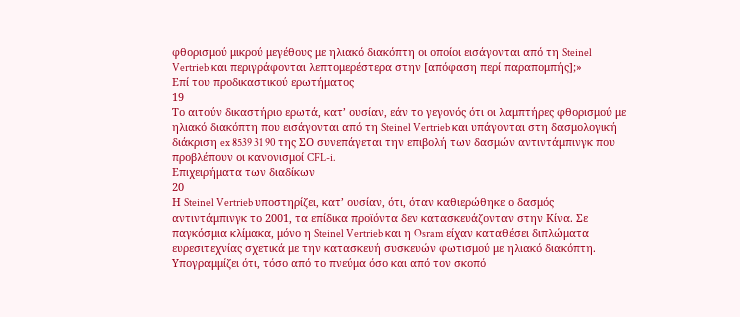φθορισμού μικρού μεγέθους με ηλιακό διακόπτη οι οποίοι εισάγονται από τη Steinel Vertrieb και περιγράφονται λεπτομερέστερα στην [απόφαση περί παραπομπής];»
Επί του προδικαστικού ερωτήματος
19
Το αιτούν δικαστήριο ερωτά, κατ’ ουσίαν, εάν το γεγονός ότι οι λαμπτήρες φθορισμού με ηλιακό διακόπτη που εισάγονται από τη Steinel Vertrieb και υπάγονται στη δασμολογική διάκριση ex 8539 31 90 της ΣΟ συνεπάγεται την επιβολή των δασμών αντιντάμπινγκ που προβλέπουν οι κανονισμοί CFL-i.
Επιχειρήματα των διαδίκων
20
Η Steinel Vertrieb υποστηρίζει, κατ’ ουσίαν, ότι, όταν καθιερώθηκε ο δασμός αντιντάμπινγκ το 2001, τα επίδικα προϊόντα δεν κατασκευάζονταν στην Κίνα. Σε παγκόσμια κλίμακα, μόνο η Steinel Vertrieb και η Osram είχαν καταθέσει διπλώματα ευρεσιτεχνίας σχετικά με την κατασκευή συσκευών φωτισμού με ηλιακό διακόπτη. Υπογραμμίζει ότι, τόσο από το πνεύμα όσο και από τον σκοπό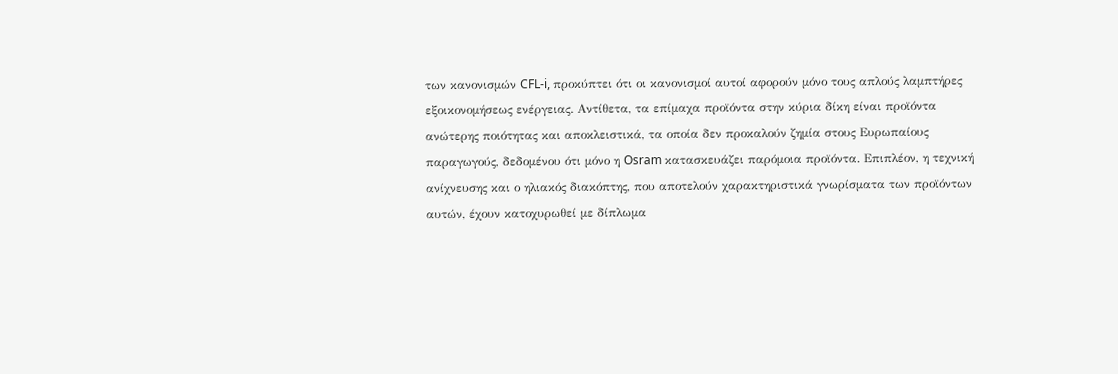των κανονισμών CFL-i, προκύπτει ότι οι κανονισμοί αυτοί αφορούν μόνο τους απλούς λαμπτήρες εξοικονομήσεως ενέργειας. Αντίθετα, τα επίμαχα προϊόντα στην κύρια δίκη είναι προϊόντα ανώτερης ποιότητας και αποκλειστικά, τα οποία δεν προκαλούν ζημία στους Ευρωπαίους παραγωγούς, δεδομένου ότι μόνο η Osram κατασκευάζει παρόμοια προϊόντα. Επιπλέον, η τεχνική ανίχνευσης και ο ηλιακός διακόπτης, που αποτελούν χαρακτηριστικά γνωρίσματα των προϊόντων αυτών, έχουν κατοχυρωθεί με δίπλωμα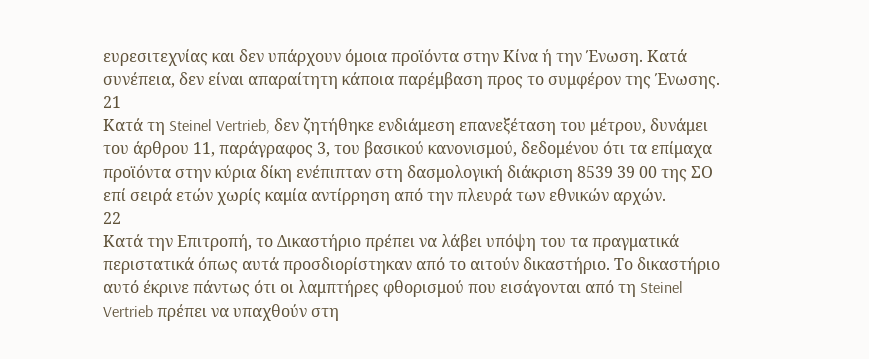ευρεσιτεχνίας και δεν υπάρχουν όμοια προϊόντα στην Κίνα ή την Ένωση. Κατά συνέπεια, δεν είναι απαραίτητη κάποια παρέμβαση προς το συμφέρον της Ένωσης.
21
Κατά τη Steinel Vertrieb, δεν ζητήθηκε ενδιάμεση επανεξέταση του μέτρου, δυνάμει του άρθρου 11, παράγραφος 3, του βασικού κανονισμού, δεδομένου ότι τα επίμαχα προϊόντα στην κύρια δίκη ενέπιπταν στη δασμολογική διάκριση 8539 39 00 της ΣΟ επί σειρά ετών χωρίς καμία αντίρρηση από την πλευρά των εθνικών αρχών.
22
Κατά την Επιτροπή, το Δικαστήριο πρέπει να λάβει υπόψη του τα πραγματικά περιστατικά όπως αυτά προσδιορίστηκαν από το αιτούν δικαστήριο. Το δικαστήριο αυτό έκρινε πάντως ότι οι λαμπτήρες φθορισμού που εισάγονται από τη Steinel Vertrieb πρέπει να υπαχθούν στη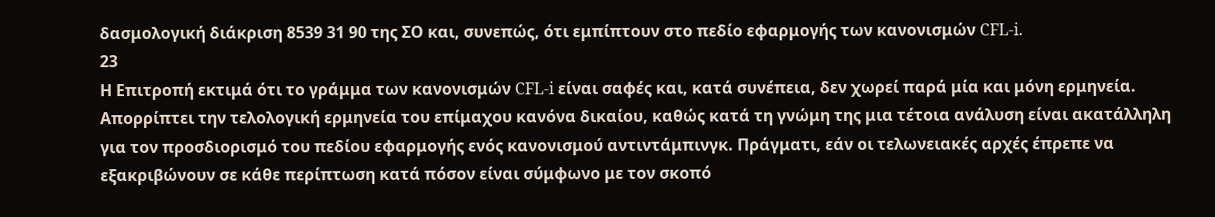δασμολογική διάκριση 8539 31 90 της ΣΟ και, συνεπώς, ότι εμπίπτουν στο πεδίο εφαρμογής των κανονισμών CFL-i.
23
Η Επιτροπή εκτιμά ότι το γράμμα των κανονισμών CFL-i είναι σαφές και, κατά συνέπεια, δεν χωρεί παρά μία και μόνη ερμηνεία. Απορρίπτει την τελολογική ερμηνεία του επίμαχου κανόνα δικαίου, καθώς κατά τη γνώμη της μια τέτοια ανάλυση είναι ακατάλληλη για τον προσδιορισμό του πεδίου εφαρμογής ενός κανονισμού αντιντάμπινγκ. Πράγματι, εάν οι τελωνειακές αρχές έπρεπε να εξακριβώνουν σε κάθε περίπτωση κατά πόσον είναι σύμφωνο με τον σκοπό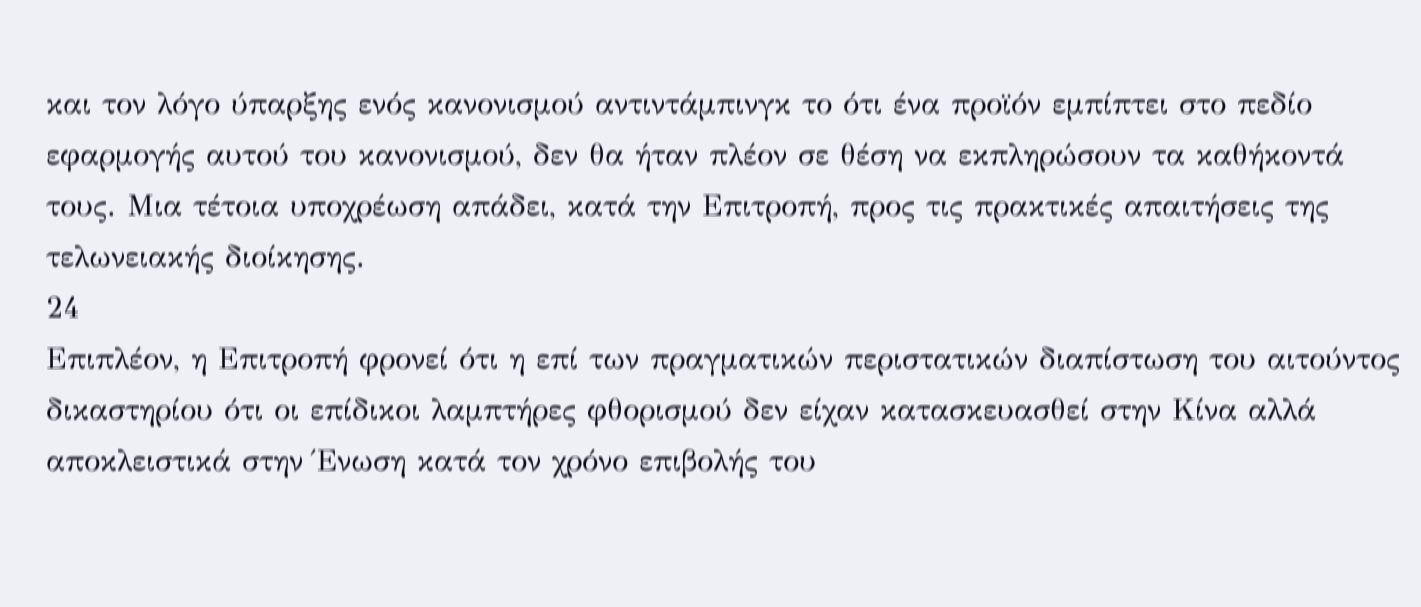και τον λόγο ύπαρξης ενός κανονισμού αντιντάμπινγκ το ότι ένα προϊόν εμπίπτει στο πεδίο εφαρμογής αυτού του κανονισμού, δεν θα ήταν πλέον σε θέση να εκπληρώσουν τα καθήκοντά τους. Μια τέτοια υποχρέωση απάδει, κατά την Επιτροπή, προς τις πρακτικές απαιτήσεις της τελωνειακής διοίκησης.
24
Επιπλέον, η Επιτροπή φρονεί ότι η επί των πραγματικών περιστατικών διαπίστωση του αιτούντος δικαστηρίου ότι οι επίδικοι λαμπτήρες φθορισμού δεν είχαν κατασκευασθεί στην Κίνα αλλά αποκλειστικά στην Ένωση κατά τον χρόνο επιβολής του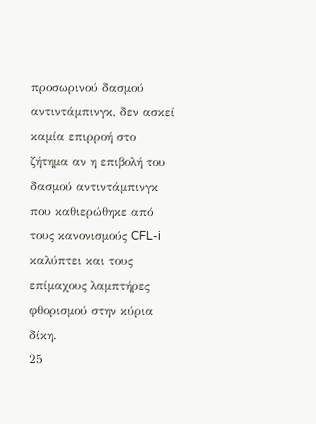προσωρινού δασμού αντιντάμπινγκ, δεν ασκεί καμία επιρροή στο ζήτημα αν η επιβολή του δασμού αντιντάμπινγκ που καθιερώθηκε από τους κανονισμούς CFL-i καλύπτει και τους επίμαχους λαμπτήρες φθορισμού στην κύρια δίκη.
25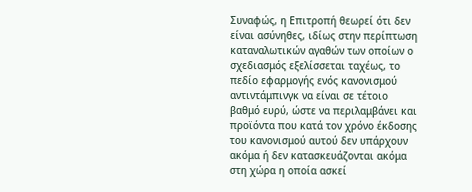Συναφώς, η Επιτροπή θεωρεί ότι δεν είναι ασύνηθες, ιδίως στην περίπτωση καταναλωτικών αγαθών των οποίων ο σχεδιασμός εξελίσσεται ταχέως, το πεδίο εφαρμογής ενός κανονισμού αντιντάμπινγκ να είναι σε τέτοιο βαθμό ευρύ, ώστε να περιλαμβάνει και προϊόντα που κατά τον χρόνο έκδοσης του κανονισμού αυτού δεν υπάρχουν ακόμα ή δεν κατασκευάζονται ακόμα στη χώρα η οποία ασκεί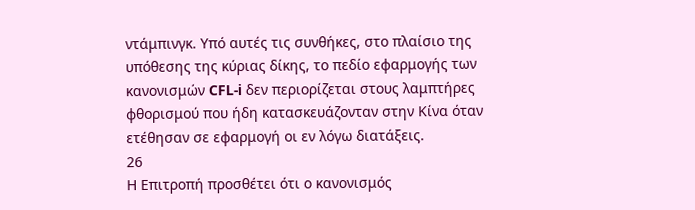ντάμπινγκ. Υπό αυτές τις συνθήκες, στο πλαίσιο της υπόθεσης της κύριας δίκης, το πεδίο εφαρμογής των κανονισμών CFL-i δεν περιορίζεται στους λαμπτήρες φθορισμού που ήδη κατασκευάζονταν στην Κίνα όταν ετέθησαν σε εφαρμογή οι εν λόγω διατάξεις.
26
Η Επιτροπή προσθέτει ότι ο κανονισμός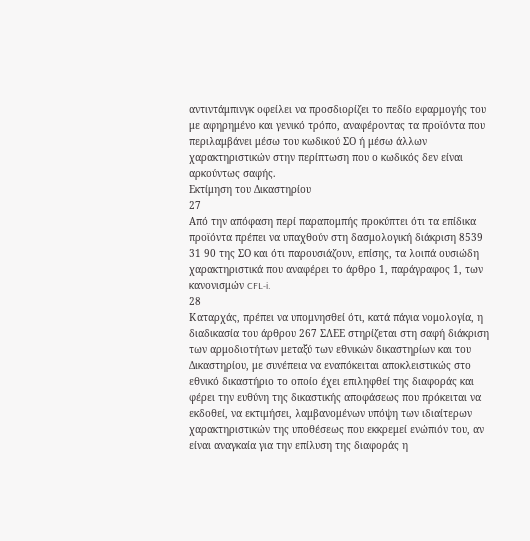αντιντάμπινγκ οφείλει να προσδιορίζει το πεδίο εφαρμογής του με αφηρημένο και γενικό τρόπο, αναφέροντας τα προϊόντα που περιλαμβάνει μέσω του κωδικού ΣΟ ή μέσω άλλων χαρακτηριστικών στην περίπτωση που ο κωδικός δεν είναι αρκούντως σαφής.
Εκτίμηση του Δικαστηρίου
27
Από την απόφαση περί παραπομπής προκύπτει ότι τα επίδικα προϊόντα πρέπει να υπαχθούν στη δασμολογική διάκριση 8539 31 90 της ΣΟ και ότι παρουσιάζουν, επίσης, τα λοιπά ουσιώδη χαρακτηριστικά που αναφέρει το άρθρο 1, παράγραφος 1, των κανονισμών CFL-i.
28
Καταρχάς, πρέπει να υπομνησθεί ότι, κατά πάγια νομολογία, η διαδικασία του άρθρου 267 ΣΛΕΕ στηρίζεται στη σαφή διάκριση των αρμοδιοτήτων μεταξύ των εθνικών δικαστηρίων και του Δικαστηρίου, με συνέπεια να εναπόκειται αποκλειστικώς στο εθνικό δικαστήριο το οποίο έχει επιληφθεί της διαφοράς και φέρει την ευθύνη της δικαστικής αποφάσεως που πρόκειται να εκδοθεί, να εκτιμήσει, λαμβανομένων υπόψη των ιδιαίτερων χαρακτηριστικών της υποθέσεως που εκκρεμεί ενώπιόν του, αν είναι αναγκαία για την επίλυση της διαφοράς η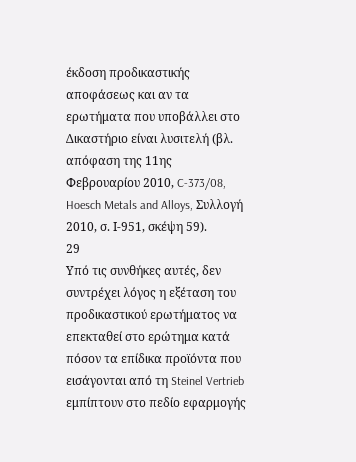έκδοση προδικαστικής αποφάσεως και αν τα ερωτήματα που υποβάλλει στο Δικαστήριο είναι λυσιτελή (βλ. απόφαση της 11ης Φεβρουαρίου 2010, C-373/08, Hoesch Metals and Alloys, Συλλογή 2010, σ. Ι-951, σκέψη 59).
29
Υπό τις συνθήκες αυτές, δεν συντρέχει λόγος η εξέταση του προδικαστικού ερωτήματος να επεκταθεί στο ερώτημα κατά πόσον τα επίδικα προϊόντα που εισάγονται από τη Steinel Vertrieb εμπίπτουν στο πεδίο εφαρμογής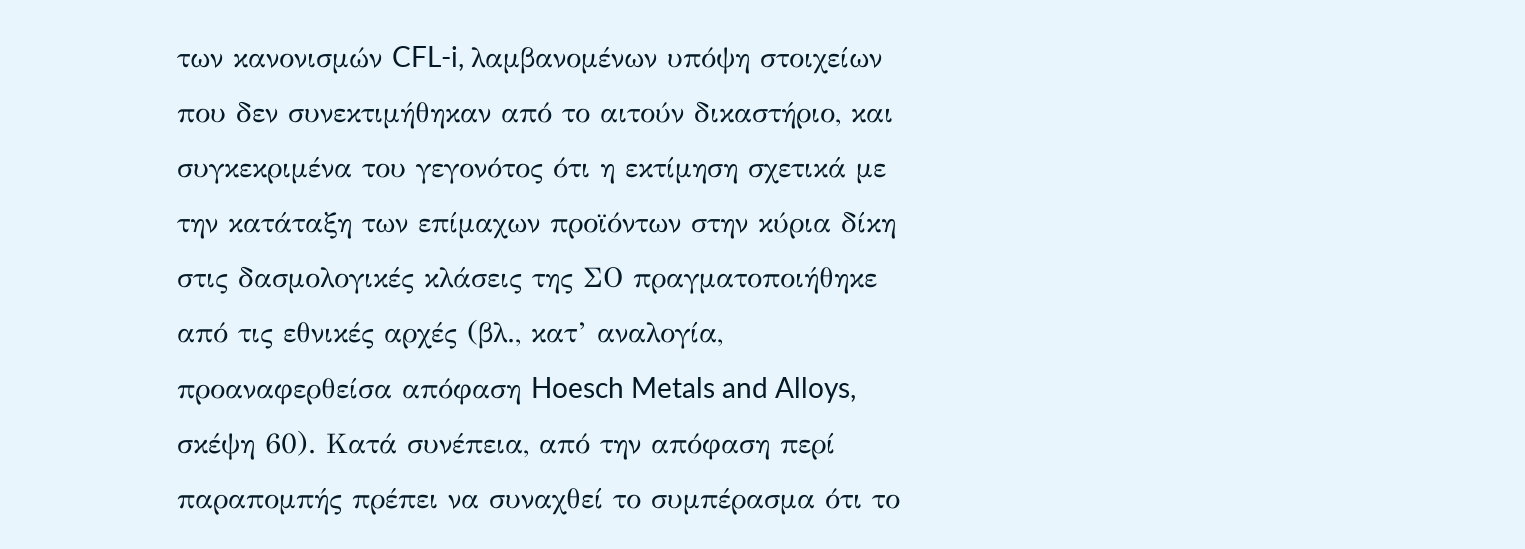των κανονισμών CFL-i, λαμβανομένων υπόψη στοιχείων που δεν συνεκτιμήθηκαν από το αιτούν δικαστήριο, και συγκεκριμένα του γεγονότος ότι η εκτίμηση σχετικά με την κατάταξη των επίμαχων προϊόντων στην κύρια δίκη στις δασμολογικές κλάσεις της ΣΟ πραγματοποιήθηκε από τις εθνικές αρχές (βλ., κατ’ αναλογία, προαναφερθείσα απόφαση Hoesch Metals and Alloys, σκέψη 60). Κατά συνέπεια, από την απόφαση περί παραπομπής πρέπει να συναχθεί το συμπέρασμα ότι το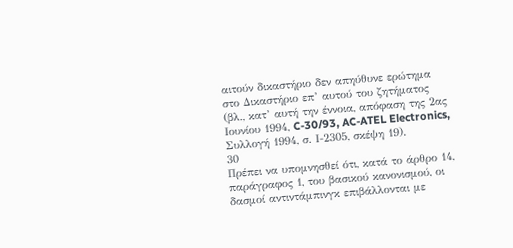αιτούν δικαστήριο δεν απηύθυνε ερώτημα στο Δικαστήριο επ’ αυτού του ζητήματος (βλ., κατ’ αυτή την έννοια, απόφαση της 2ας Ιουνίου 1994, C-30/93, AC-ATEL Electronics, Συλλογή 1994, σ. Ι-2305, σκέψη 19).
30
Πρέπει να υπομνησθεί ότι, κατά το άρθρο 14, παράγραφος 1, του βασικού κανονισμού, οι δασμοί αντιντάμπινγκ επιβάλλονται με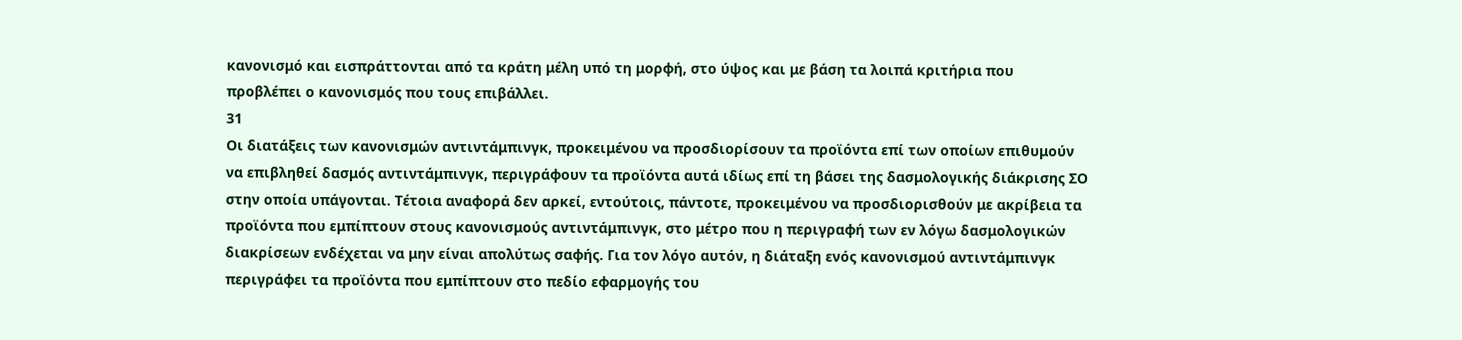κανονισμό και εισπράττονται από τα κράτη μέλη υπό τη μορφή, στο ύψος και με βάση τα λοιπά κριτήρια που προβλέπει ο κανονισμός που τους επιβάλλει.
31
Οι διατάξεις των κανονισμών αντιντάμπινγκ, προκειμένου να προσδιορίσουν τα προϊόντα επί των οποίων επιθυμούν να επιβληθεί δασμός αντιντάμπινγκ, περιγράφουν τα προϊόντα αυτά ιδίως επί τη βάσει της δασμολογικής διάκρισης ΣΟ στην οποία υπάγονται. Τέτοια αναφορά δεν αρκεί, εντούτοις, πάντοτε, προκειμένου να προσδιορισθούν με ακρίβεια τα προϊόντα που εμπίπτουν στους κανονισμούς αντιντάμπινγκ, στο μέτρο που η περιγραφή των εν λόγω δασμολογικών διακρίσεων ενδέχεται να μην είναι απολύτως σαφής. Για τον λόγο αυτόν, η διάταξη ενός κανονισμού αντιντάμπινγκ περιγράφει τα προϊόντα που εμπίπτουν στο πεδίο εφαρμογής του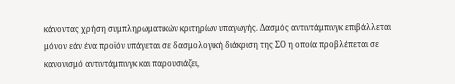κάνοντας χρήση συμπληρωματικών κριτηρίων υπαγωγής. Δασμός αντιντάμπινγκ επιβάλλεται μόνον εάν ένα προϊόν υπάγεται σε δασμολογική διάκριση της ΣΟ η οποία προβλέπεται σε κανονισμό αντιντάμπινγκ και παρουσιάζει,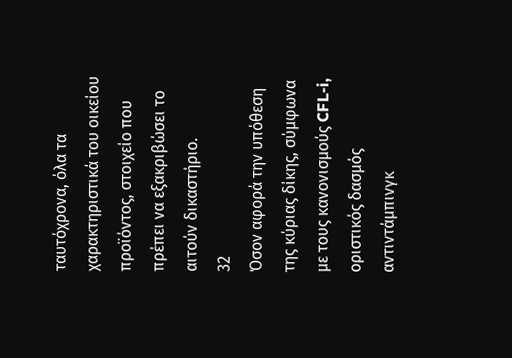ταυτόχρονα, όλα τα χαρακτηριστικά του οικείου προϊόντος, στοιχείο που πρέπει να εξακριβώσει το αιτούν δικαστήριο.
32
Όσον αφορά την υπόθεση της κύριας δίκης, σύμφωνα με τους κανονισμούς CFL-i, οριστικός δασμός αντιντάμπινγκ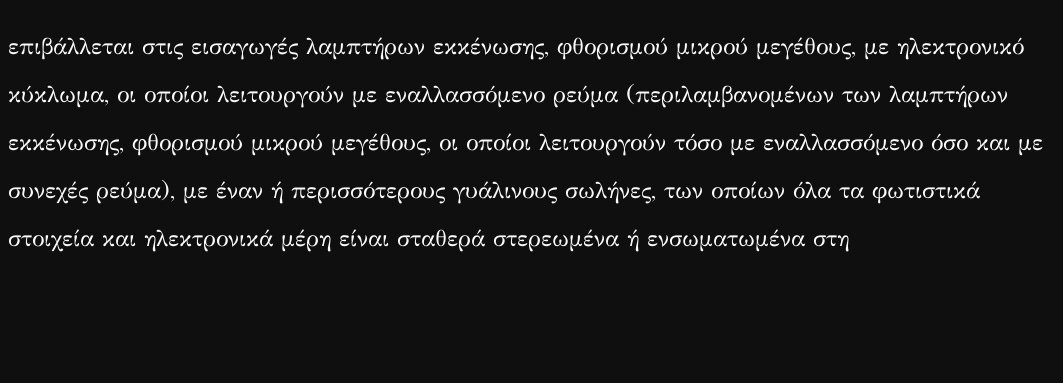επιβάλλεται στις εισαγωγές λαμπτήρων εκκένωσης, φθορισμού μικρού μεγέθους, με ηλεκτρονικό κύκλωμα, οι οποίοι λειτουργούν με εναλλασσόμενο ρεύμα (περιλαμβανομένων των λαμπτήρων εκκένωσης, φθορισμού μικρού μεγέθους, οι οποίοι λειτουργούν τόσο με εναλλασσόμενο όσο και με συνεχές ρεύμα), με έναν ή περισσότερους γυάλινους σωλήνες, των οποίων όλα τα φωτιστικά στοιχεία και ηλεκτρονικά μέρη είναι σταθερά στερεωμένα ή ενσωματωμένα στη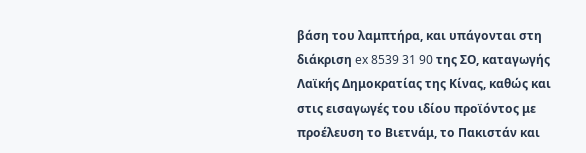βάση του λαμπτήρα, και υπάγονται στη διάκριση ex 8539 31 90 της ΣΟ, καταγωγής Λαϊκής Δημοκρατίας της Κίνας, καθώς και στις εισαγωγές του ιδίου προϊόντος με προέλευση το Βιετνάμ, το Πακιστάν και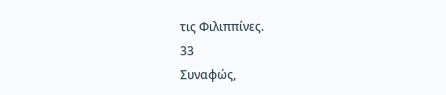τις Φιλιππίνες.
33
Συναφώς,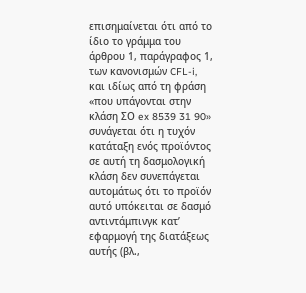επισημαίνεται ότι από το ίδιο το γράμμα του άρθρου 1, παράγραφος 1, των κανονισμών CFL-i, και ιδίως από τη φράση «που υπάγονται στην κλάση ΣΟ ex 8539 31 90» συνάγεται ότι η τυχόν κατάταξη ενός προϊόντος σε αυτή τη δασμολογική κλάση δεν συνεπάγεται αυτομάτως ότι το προϊόν αυτό υπόκειται σε δασμό αντιντάμπινγκ κατ’ εφαρμογή της διατάξεως αυτής (βλ.,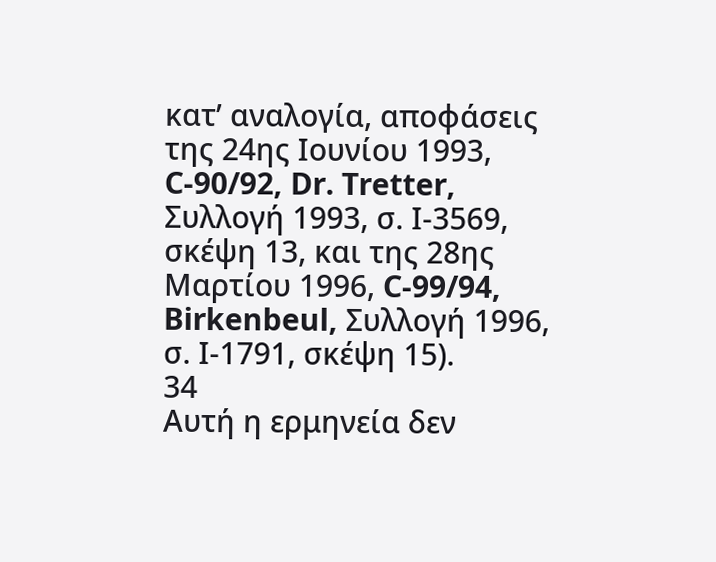κατ’ αναλογία, αποφάσεις της 24ης Ιουνίου 1993, C-90/92, Dr. Tretter, Συλλογή 1993, σ. Ι-3569, σκέψη 13, και της 28ης Μαρτίου 1996, C-99/94, Birkenbeul, Συλλογή 1996, σ. Ι-1791, σκέψη 15).
34
Αυτή η ερμηνεία δεν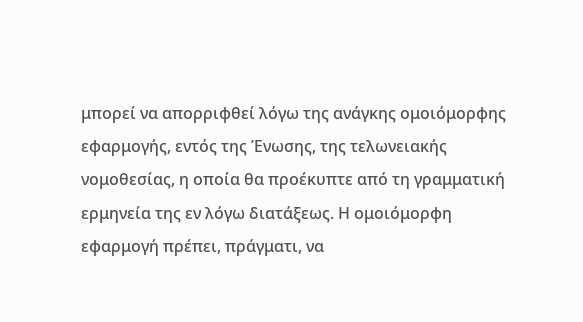μπορεί να απορριφθεί λόγω της ανάγκης ομοιόμορφης εφαρμογής, εντός της Ένωσης, της τελωνειακής νομοθεσίας, η οποία θα προέκυπτε από τη γραμματική ερμηνεία της εν λόγω διατάξεως. Η ομοιόμορφη εφαρμογή πρέπει, πράγματι, να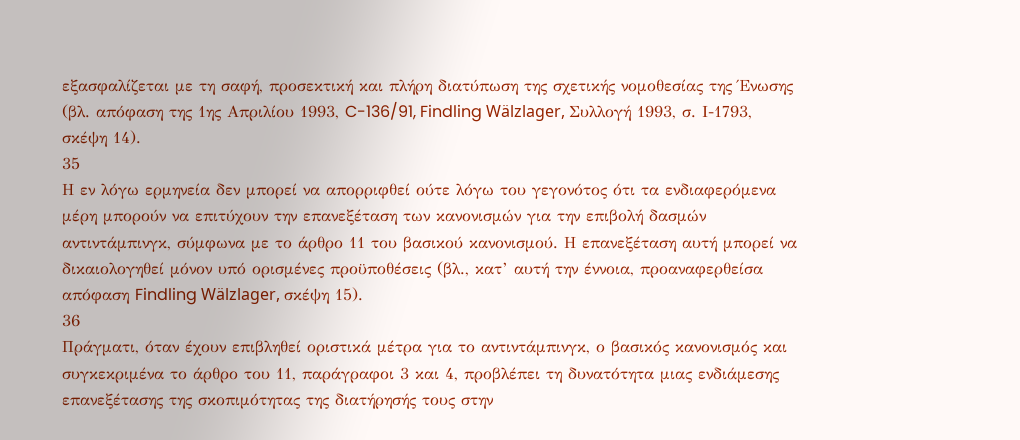εξασφαλίζεται με τη σαφή, προσεκτική και πλήρη διατύπωση της σχετικής νομοθεσίας της Ένωσης (βλ. απόφαση της 1ης Απριλίου 1993, C-136/91, Findling Wälzlager, Συλλογή 1993, σ. Ι-1793, σκέψη 14).
35
Η εν λόγω ερμηνεία δεν μπορεί να απορριφθεί ούτε λόγω του γεγονότος ότι τα ενδιαφερόμενα μέρη μπορούν να επιτύχουν την επανεξέταση των κανονισμών για την επιβολή δασμών αντιντάμπινγκ, σύμφωνα με το άρθρο 11 του βασικού κανονισμού. Η επανεξέταση αυτή μπορεί να δικαιολογηθεί μόνον υπό ορισμένες προϋποθέσεις (βλ., κατ’ αυτή την έννοια, προαναφερθείσα απόφαση Findling Wälzlager, σκέψη 15).
36
Πράγματι, όταν έχουν επιβληθεί οριστικά μέτρα για το αντιντάμπινγκ, ο βασικός κανονισμός και συγκεκριμένα το άρθρο του 11, παράγραφοι 3 και 4, προβλέπει τη δυνατότητα μιας ενδιάμεσης επανεξέτασης της σκοπιμότητας της διατήρησής τους στην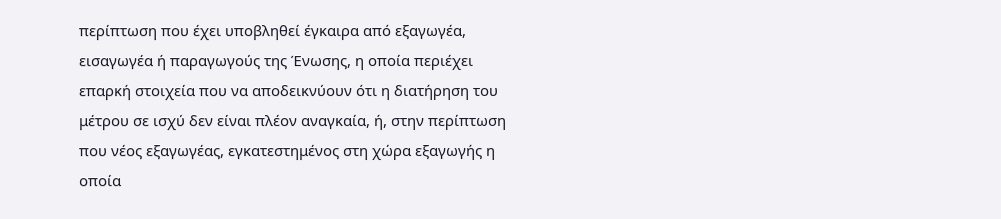περίπτωση που έχει υποβληθεί έγκαιρα από εξαγωγέα, εισαγωγέα ή παραγωγούς της Ένωσης, η οποία περιέχει επαρκή στοιχεία που να αποδεικνύουν ότι η διατήρηση του μέτρου σε ισχύ δεν είναι πλέον αναγκαία, ή, στην περίπτωση που νέος εξαγωγέας, εγκατεστημένος στη χώρα εξαγωγής η οποία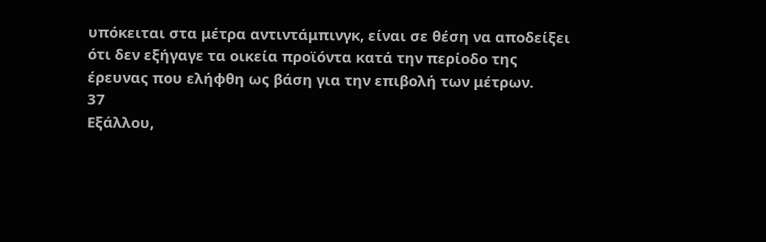υπόκειται στα μέτρα αντιντάμπινγκ, είναι σε θέση να αποδείξει ότι δεν εξήγαγε τα οικεία προϊόντα κατά την περίοδο της έρευνας που ελήφθη ως βάση για την επιβολή των μέτρων.
37
Εξάλλου,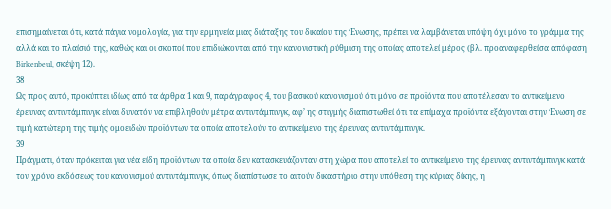επισημαίνεται ότι, κατά πάγια νομολογία, για την ερμηνεία μιας διάταξης του δικαίου της Ένωσης, πρέπει να λαμβάνεται υπόψη όχι μόνο το γράμμα της αλλά και το πλαίσιό της, καθώς και οι σκοποί που επιδιώκονται από την κανονιστική ρύθμιση της οποίας αποτελεί μέρος (βλ. προαναφερθείσα απόφαση Birkenbeul, σκέψη 12).
38
Ως προς αυτό, προκύπτει ιδίως από τα άρθρα 1 και 9, παράγραφος 4, του βασικού κανονισμού ότι μόνο σε προϊόντα που αποτέλεσαν το αντικείμενο έρευνας αντιντάμπινγκ είναι δυνατόν να επιβληθούν μέτρα αντιντάμπινγκ, αφ’ ης στιγμής διαπιστωθεί ότι τα επίμαχα προϊόντα εξάγονται στην Ένωση σε τιμή κατώτερη της τιμής ομοειδών προϊόντων τα οποία αποτελούν το αντικείμενο της έρευνας αντιντάμπινγκ.
39
Πράγματι, όταν πρόκειται για νέα είδη προϊόντων τα οποία δεν κατασκευάζονταν στη χώρα που αποτελεί το αντικείμενο της έρευνας αντιντάμπινγκ κατά τον χρόνο εκδόσεως του κανονισμού αντιντάμπινγκ, όπως διαπίστωσε το αιτούν δικαστήριο στην υπόθεση της κύριας δίκης, η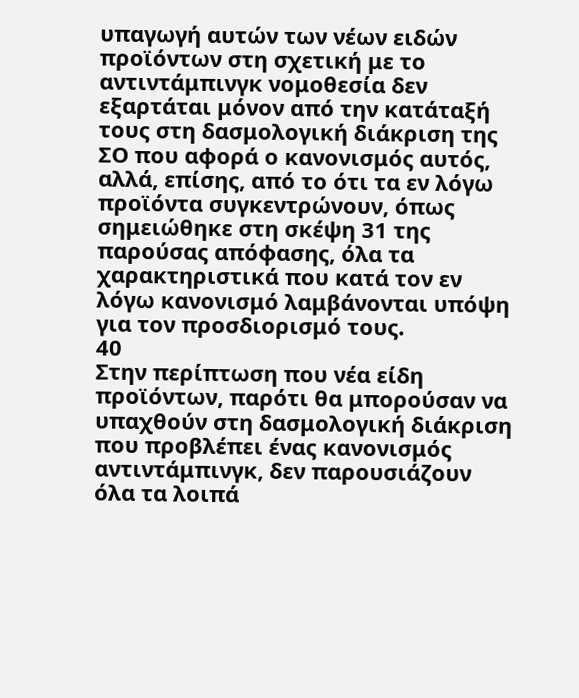υπαγωγή αυτών των νέων ειδών προϊόντων στη σχετική με το αντιντάμπινγκ νομοθεσία δεν εξαρτάται μόνον από την κατάταξή τους στη δασμολογική διάκριση της ΣΟ που αφορά ο κανονισμός αυτός, αλλά, επίσης, από το ότι τα εν λόγω προϊόντα συγκεντρώνουν, όπως σημειώθηκε στη σκέψη 31 της παρούσας απόφασης, όλα τα χαρακτηριστικά που κατά τον εν λόγω κανονισμό λαμβάνονται υπόψη για τον προσδιορισμό τους.
40
Στην περίπτωση που νέα είδη προϊόντων, παρότι θα μπορούσαν να υπαχθούν στη δασμολογική διάκριση που προβλέπει ένας κανονισμός αντιντάμπινγκ, δεν παρουσιάζουν όλα τα λοιπά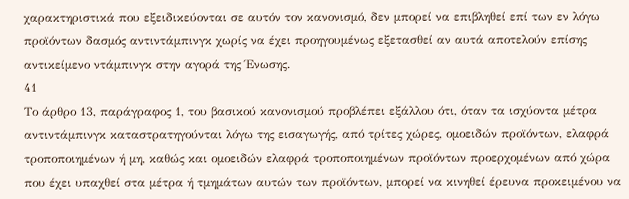χαρακτηριστικά που εξειδικεύονται σε αυτόν τον κανονισμό, δεν μπορεί να επιβληθεί επί των εν λόγω προϊόντων δασμός αντιντάμπινγκ χωρίς να έχει προηγουμένως εξετασθεί αν αυτά αποτελούν επίσης αντικείμενο ντάμπινγκ στην αγορά της Ένωσης.
41
Το άρθρο 13, παράγραφος 1, του βασικού κανονισμού προβλέπει εξάλλου ότι, όταν τα ισχύοντα μέτρα αντιντάμπινγκ καταστρατηγούνται λόγω της εισαγωγής, από τρίτες χώρες, ομοειδών προϊόντων, ελαφρά τροποποιημένων ή μη, καθώς και ομοειδών ελαφρά τροποποιημένων προϊόντων προερχομένων από χώρα που έχει υπαχθεί στα μέτρα ή τμημάτων αυτών των προϊόντων, μπορεί να κινηθεί έρευνα προκειμένου να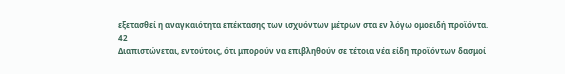εξετασθεί η αναγκαιότητα επέκτασης των ισχυόντων μέτρων στα εν λόγω ομοειδή προϊόντα.
42
Διαπιστώνεται, εντούτοις, ότι μπορούν να επιβληθούν σε τέτοια νέα είδη προϊόντων δασμοί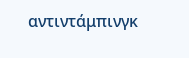αντιντάμπινγκ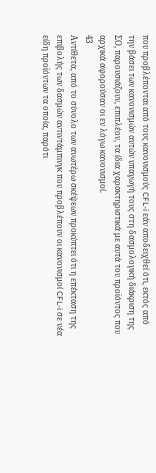που προβλέπονται από τους κανονισμούς CFL-i εάν αποδειχθεί ότι, εκτός από την βάσει των κανονισμών αυτών υπαγωγή τους στη δασμολογική διάκριση της ΣΟ, παρουσιάζουν, επιπλέον, τα ίδια χαρακτηριστικά με αυτά του προϊόντος που αρχικά αφορούσαν οι εν λόγω κανονισμοί.
43
Αντίθετα, από το σύνολο των ανωτέρω σκέψεων προκύπτει ότι η επέκταση της επιβολής των δασμών αντιντάμπινγκ που προβλέπουν οι κανονισμοί CFL-i σε νέα είδη προϊόντων τα οποία, παρότι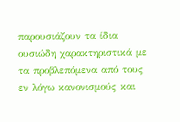παρουσιάζουν τα ίδια ουσιώδη χαρακτηριστικά με τα προβλεπόμενα από τους εν λόγω κανονισμούς και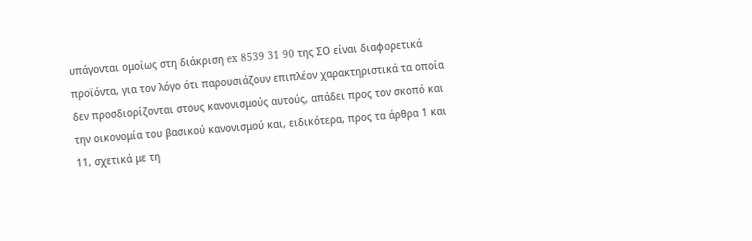υπάγονται ομοίως στη διάκριση ex 8539 31 90 της ΣΟ είναι διαφορετικά προϊόντα, για τον λόγο ότι παρουσιάζουν επιπλέον χαρακτηριστικά τα οποία δεν προσδιορίζονται στους κανονισμούς αυτούς, απάδει προς τον σκοπό και την οικονομία του βασικού κανονισμού και, ειδικότερα, προς τα άρθρα 1 και 11, σχετικά με τη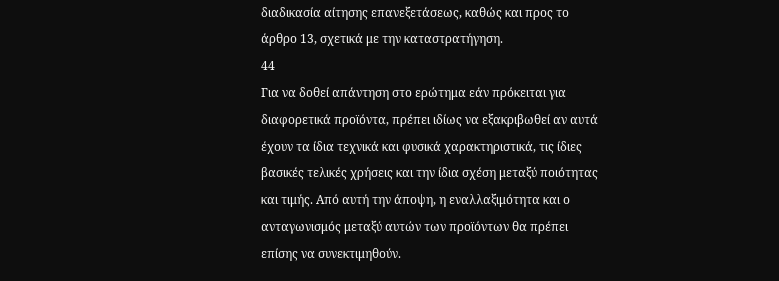διαδικασία αίτησης επανεξετάσεως, καθώς και προς το άρθρο 13, σχετικά με την καταστρατήγηση.
44
Για να δοθεί απάντηση στο ερώτημα εάν πρόκειται για διαφορετικά προϊόντα, πρέπει ιδίως να εξακριβωθεί αν αυτά έχουν τα ίδια τεχνικά και φυσικά χαρακτηριστικά, τις ίδιες βασικές τελικές χρήσεις και την ίδια σχέση μεταξύ ποιότητας και τιμής. Από αυτή την άποψη, η εναλλαξιμότητα και ο ανταγωνισμός μεταξύ αυτών των προϊόντων θα πρέπει επίσης να συνεκτιμηθούν.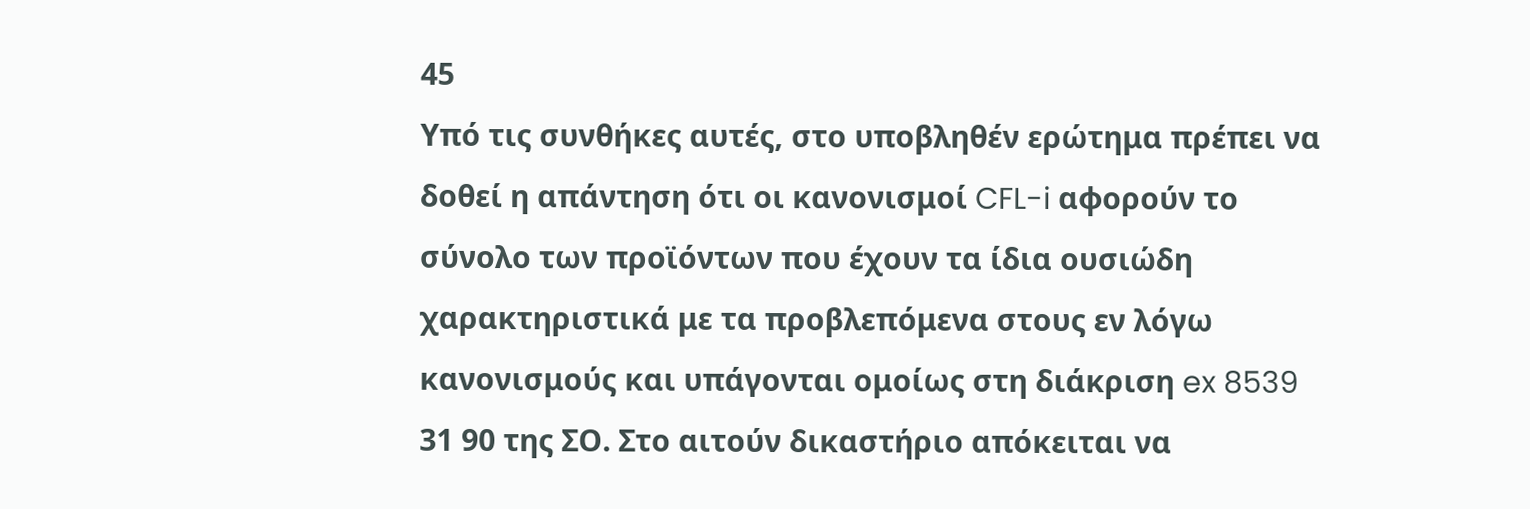45
Υπό τις συνθήκες αυτές, στο υποβληθέν ερώτημα πρέπει να δοθεί η απάντηση ότι οι κανονισμοί CFL-i αφορούν το σύνολο των προϊόντων που έχουν τα ίδια ουσιώδη χαρακτηριστικά με τα προβλεπόμενα στους εν λόγω κανονισμούς και υπάγονται ομοίως στη διάκριση ex 8539 31 90 της ΣΟ. Στο αιτούν δικαστήριο απόκειται να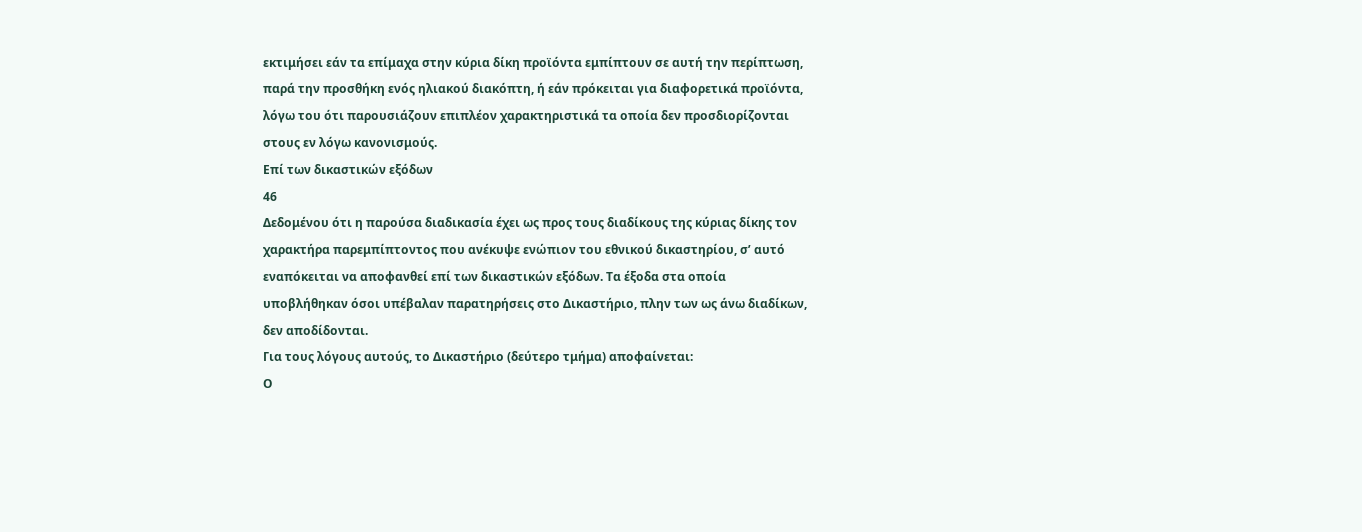εκτιμήσει εάν τα επίμαχα στην κύρια δίκη προϊόντα εμπίπτουν σε αυτή την περίπτωση, παρά την προσθήκη ενός ηλιακού διακόπτη, ή εάν πρόκειται για διαφορετικά προϊόντα, λόγω του ότι παρουσιάζουν επιπλέον χαρακτηριστικά τα οποία δεν προσδιορίζονται στους εν λόγω κανονισμούς.
Επί των δικαστικών εξόδων
46
Δεδομένου ότι η παρούσα διαδικασία έχει ως προς τους διαδίκους της κύριας δίκης τον χαρακτήρα παρεμπίπτοντος που ανέκυψε ενώπιον του εθνικού δικαστηρίου, σ’ αυτό εναπόκειται να αποφανθεί επί των δικαστικών εξόδων. Τα έξοδα στα οποία υποβλήθηκαν όσοι υπέβαλαν παρατηρήσεις στο Δικαστήριο, πλην των ως άνω διαδίκων, δεν αποδίδονται.
Για τους λόγους αυτούς, το Δικαστήριο (δεύτερο τμήμα) αποφαίνεται:
Ο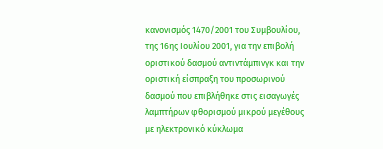κανονισμός 1470/2001 του Συμβουλίου, της 16ης Ιουλίου 2001, για την επιβολή οριστικού δασμού αντιντάμπινγκ και την οριστική είσπραξη του προσωρινού δασμού που επιβλήθηκε στις εισαγωγές λαμπτήρων φθορισμού μικρού μεγέθους με ηλεκτρονικό κύκλωμα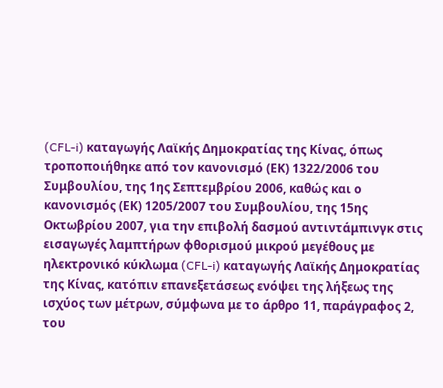(CFL-i) καταγωγής Λαϊκής Δημοκρατίας της Κίνας, όπως τροποποιήθηκε από τον κανονισμό (ΕΚ) 1322/2006 του Συμβουλίου, της 1ης Σεπτεμβρίου 2006, καθώς και ο κανονισμός (ΕΚ) 1205/2007 του Συμβουλίου, της 15ης Οκτωβρίου 2007, για την επιβολή δασμού αντιντάμπινγκ στις εισαγωγές λαμπτήρων φθορισμού μικρού μεγέθους με ηλεκτρονικό κύκλωμα (CFL-i) καταγωγής Λαϊκής Δημοκρατίας της Κίνας, κατόπιν επανεξετάσεως ενόψει της λήξεως της ισχύος των μέτρων, σύμφωνα με το άρθρο 11, παράγραφος 2, του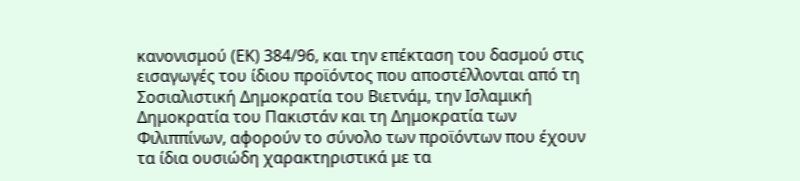κανονισμού (ΕΚ) 384/96, και την επέκταση του δασμού στις εισαγωγές του ίδιου προϊόντος που αποστέλλονται από τη Σοσιαλιστική Δημοκρατία του Βιετνάμ, την Ισλαμική Δημοκρατία του Πακιστάν και τη Δημοκρατία των Φιλιππίνων, αφορούν το σύνολο των προϊόντων που έχουν τα ίδια ουσιώδη χαρακτηριστικά με τα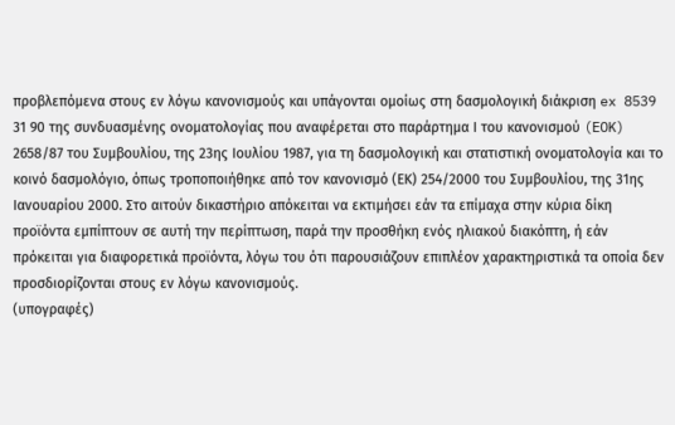προβλεπόμενα στους εν λόγω κανονισμούς και υπάγονται ομοίως στη δασμολογική διάκριση ex 8539 31 90 της συνδυασμένης ονοματολογίας που αναφέρεται στο παράρτημα Ι του κανονισμού (EOK) 2658/87 του Συμβουλίου, της 23ης Ιουλίου 1987, για τη δασμολογική και στατιστική ονοματολογία και το κοινό δασμολόγιο, όπως τροποποιήθηκε από τον κανονισμό (ΕΚ) 254/2000 του Συμβουλίου, της 31ης Ιανουαρίου 2000. Στο αιτούν δικαστήριο απόκειται να εκτιμήσει εάν τα επίμαχα στην κύρια δίκη προϊόντα εμπίπτουν σε αυτή την περίπτωση, παρά την προσθήκη ενός ηλιακού διακόπτη, ή εάν πρόκειται για διαφορετικά προϊόντα, λόγω του ότι παρουσιάζουν επιπλέον χαρακτηριστικά τα οποία δεν προσδιορίζονται στους εν λόγω κανονισμούς.
(υπογραφές)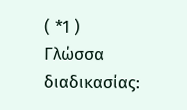( *1 ) Γλώσσα διαδικασίας: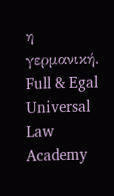η γερμανική.
Full & Egal Universal Law Academy